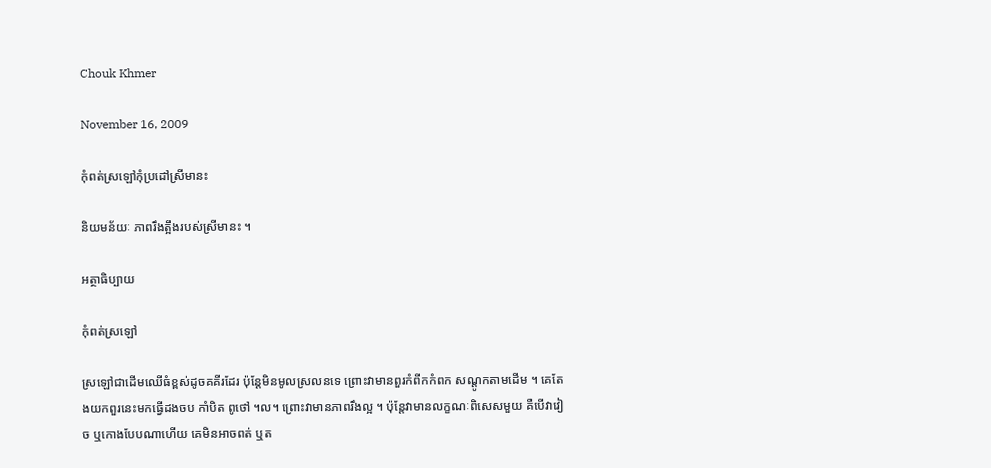Chouk Khmer

November 16, 2009

កុំពត់ស្រឡៅកុំប្រដៅស្រីមានះ

និយមន័យៈ ភាពរឹងត្អឹងរបស់ស្រីមានះ ។

អត្ថាធិប្បាយ

កុំពត់ស្រឡៅ

ស្រឡៅជាដើមឈើធំខ្ពស់ដូចគគីរដែរ ប៉ុន្តែមិនមូលស្រលនទេ ព្រោះវាមានពួរកំពីកកំពក សណ្ដូកតាមដើម ។ គេតែងយកពួរនេះមកធ្វើដងចប កាំបិត ពូថៅ ។ល។ ព្រោះវាមានភាពរឹងល្អ ។ ប៉ុន្តែវាមានលក្ខណៈពិសេសមួយ គឺបើវាវៀច ឬកោងបែបណាហើយ គេមិនអាចពត់ ឬត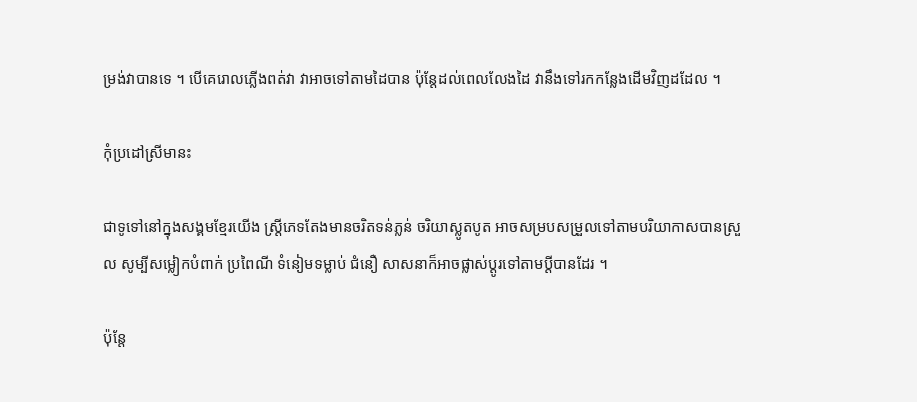ម្រង់វាបានទេ ។ បើគេរោលភ្លើងពត់វា វាអាចទៅតាមដៃបាន ប៉ុន្តែដល់ពេលលែងដៃ វានឹងទៅរកកន្លែងដើមវិញដដែល ។

កុំប្រដៅស្រីមានះ

ជាទូទៅនៅក្នុងសង្គមខ្មែរយើង ស្ត្រីភេទតែងមានចរិតទន់ភ្លន់ ចរិយាស្លូតបូត អាចសម្របសម្រួលទៅតាមបរិយាកាសបានស្រួល សូម្បីសម្លៀកបំពាក់ ប្រពៃណី ទំនៀមទម្លាប់ ជំនឿ សាសនាក៏អាចផ្លាស់ប្ដូរទៅតាមប្ដីបានដែរ ។

ប៉ុន្តែ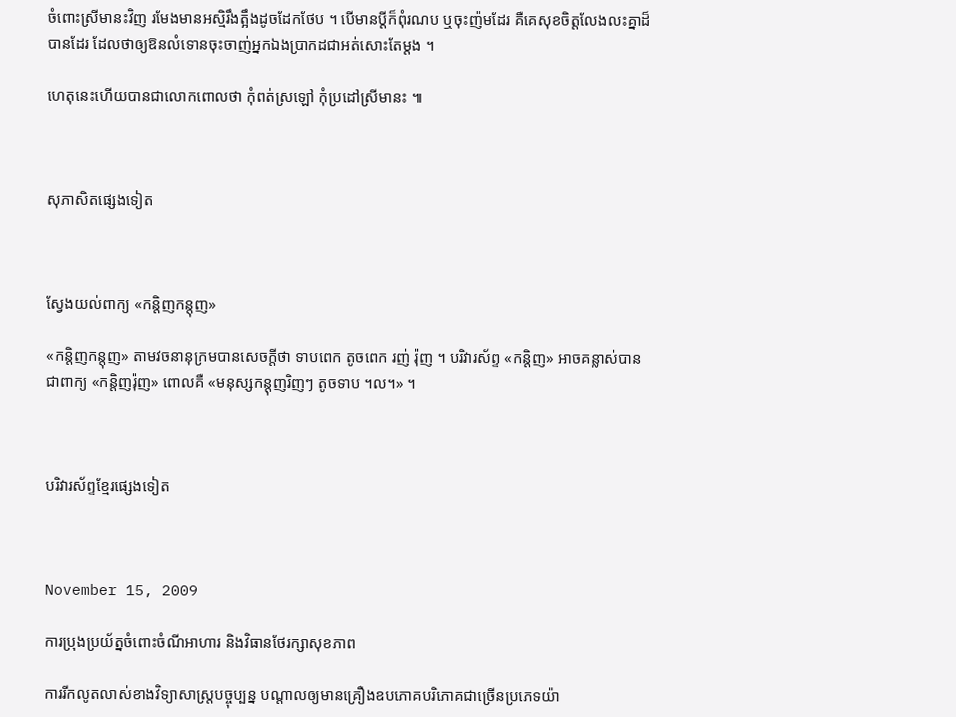ចំពោះស្រីមានះវិញ រមែងមានអស្មិរឹងត្អឹងដូចដែកថែប ។ បើមានប្ដីក៏ពុំរណប ឬចុះញ៉មដែរ គឺគេសុខចិត្តលែងលះគ្នាដ៏បានដែរ ដែលថាឲ្យឱនលំទោនចុះចាញ់អ្នកឯងប្រាកដជាអត់សោះតែម្ដង ។

ហេតុនេះហើយបានជាលោកពោលថា កុំពត់ស្រឡៅ កុំប្រដៅស្រីមានះ ៕



សុភាសិតផ្សេងទៀត



ស្វែងយល់ពាក្យ «កន្តិញកន្តុញ»

«កន្តិញកន្តុញ» តាមវចនានុក្រមបានសេចក្ដីថា ទាបពេក តូចពេក រញ់ រ៉ុញ ។ បរិវារស័ព្ទ «កន្តិញ» អាចគន្លាស់បានជាពាក្យ «កន្តិញរ៉ុញ» ពោលគឺ «មនុស្សកន្តុញរិញៗ តូចទាប ។ល។» ។



បរិវារស័ព្ទខ្មែរផ្សេងទៀត



November 15, 2009

ការប្រុងប្រយ័ត្នចំពោះចំណីអាហារ និងវិធានថែរក្សាសុខភាព

ការរីកលូតលាស់ខាងវិទ្យាសាស្ត្របច្ចុប្បន្ន បណ្ដាលឲ្យមានគ្រឿងឧបភោគបរិភោគជាច្រើនប្រភេទយ៉ា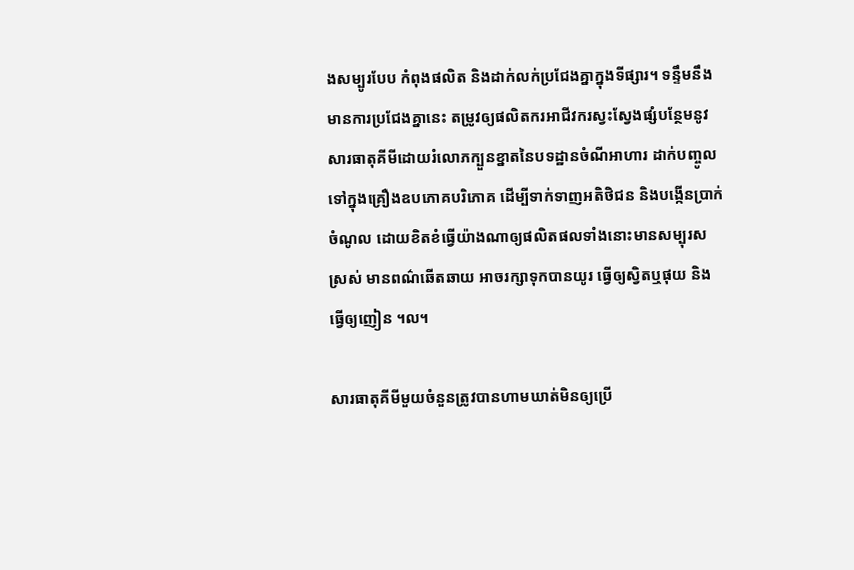ងសម្បូរបែប កំពុងផលិត និងដាក់លក់ប្រជែងគ្នាក្នុងទីផ្សារ។ ទន្ទឹមនឹងមានការប្រជែងគ្នានេះ តម្រូវឲ្យផលិតករអាជីវករស្វះស្វែងផ្សំបន្ថែមនូវសារធាតុគីមីដោយរំលោភក្បួនខ្នាតនៃបទដ្ឋានចំណីអាហារ ដាក់បញ្ចូលទៅក្នុងគ្រឿងឧបភោគបរិភោគ ដើម្បីទាក់ទាញអតិថិជន និងបង្កើនប្រាក់ចំណូល ដោយខិតខំធ្វើយ៉ាងណាឲ្យផលិតផលទាំងនោះមានសម្បុរសស្រស់ មានពណ៌ឆើតឆាយ អាចរក្សាទុកបានយូរ ធ្វើឲ្យស្វិតឬផុយ និងធ្វើឲ្យញៀន ។ល។

សារធាតុគីមីមួយចំនួនត្រូវបានហាមឃាត់មិនឲ្យប្រើ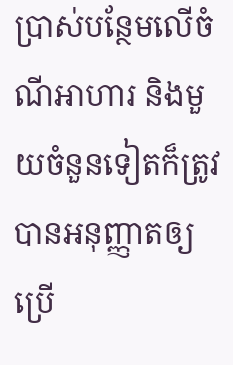ប្រាស់បន្ថែមលើចំណីអាហារ និងមួយចំនួនទៀតក៏ត្រូវបានអនុញ្ញាតឲ្យប្រើ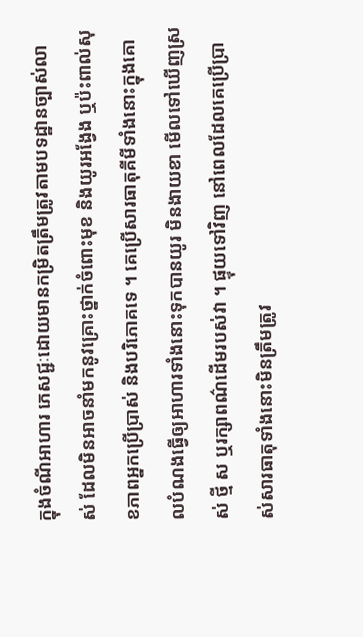ក្នុងចំណីអាហារ ភេសជ្ជៈដោយមានកម្រិតត្រឹមត្រូវតាមបទដ្ឋានច្បាស់លាស់ ដែលមិនអាចនាំមកនូវគ្រោះថ្នាក់ចំពោះមុខ និងយូរអង្វែង ឬប៉ះពាល់សុខភាពអ្នកប្រើប្រាស់ និងបរិភោគទេ ។ គេប្រើសារធាតុគីមីទាំងនោះក្នុងគោលបំណងធ្វើឲ្យអាហារទាំងនោះទុកបានយូរ មិនងាយខា មើលទៅឃើញស្រស់ ថ្មី ស ឬរក្សាពណ៌ដើមរបស់វា ។ ផ្ទុយទៅវិញ នៅពេលដែលគេប្រើប្រាស់សារធាតុទាំងនោះមិនត្រឹមត្រូវ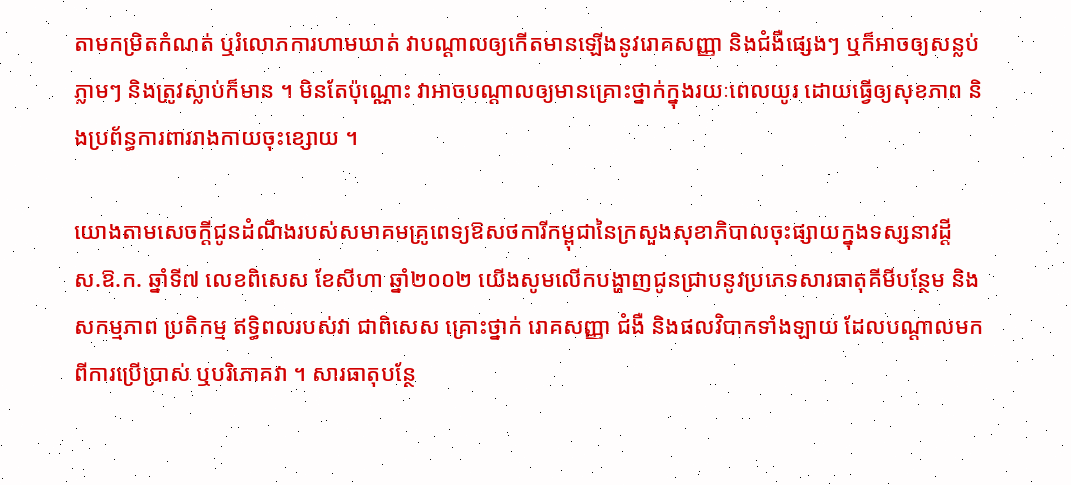តាមកម្រិតកំណត់ ឬរំលោភការហាមឃាត់ វាបណ្ដាលឲ្យកើតមានឡើងនូវរោគសញ្ញា និងជំងឺផ្សេងៗ ឬក៏អាចឲ្យសន្លប់ភ្លាមៗ និងត្រូវស្លាប់ក៏មាន ។ មិនតែប៉ុណ្ណោះ វាអាចបណ្ដាលឲ្យមានគ្រោះថ្នាក់ក្នុងរយៈពេលយូរ ដោយធ្វើឲ្យសុខភាព និងប្រព័ន្ធការពាររាងកាយចុះខ្សោយ ។

យោងតាមសេចក្ដីជូនដំណឹងរបស់សមាគមគ្រូពេទ្យឱសថការីកម្ពុជានៃក្រសួងសុខាភិបាលចុះផ្សាយក្នុងទស្សនាវដ្ដី ស.ឱ.ក. ឆ្នាំទី៧ លេខពិសេស ខែសីហា ឆ្នាំ២០០២ យើងសូមលើកបង្ហាញជូនជ្រាបនូវប្រភេទសារធាតុគីមីបន្ថែម និងសកម្មភាព ប្រតិកម្ម ឥទ្ធិពលរបស់វា ជាពិសេស គ្រោះថ្នាក់ រោគសញ្ញា ជំងឺ និងផលវិបាកទាំងឡាយ ដែលបណ្ដាលមកពីការប្រើប្រាស់ ឬបរិភោគវា ។ សារធាតុបន្ថែ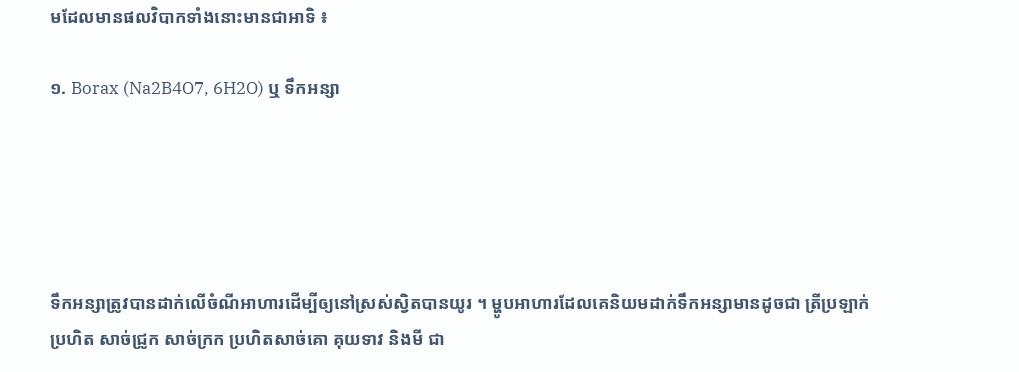មដែលមានផលវិបាកទាំងនោះមានជាអាទិ ៖

១. Borax (Na2B4O7, 6H2O) ឬ ទឹកអន្សា





ទឹកអន្សាត្រូវបានដាក់លើចំណីអាហារដើម្បីឲ្យនៅស្រស់ស្វិតបានយូរ ។ ម្ហូបអាហារដែលគេនិយមដាក់ទឹកអន្សាមានដូចជា ត្រីប្រឡាក់ ប្រហិត សាច់ជ្រូក សាច់ក្រក ប្រហិតសាច់គោ គុយទាវ និងមី ជា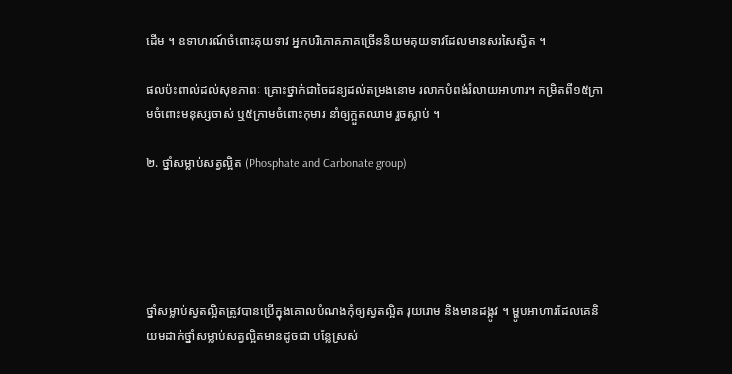ដើម ។ ឧទាហរណ៍ចំពោះគុយទាវ អ្នកបរិភោគភាគច្រើននិយមគុយទាវដែលមានសរសៃស្វិត ។

ផលប៉ះពាល់ដល់សុខភាពៈ គ្រោះថ្នាក់ជាចៃដន្យដល់តម្រងនោម រលាកបំពង់រំលាយអាហារ។ កម្រិតពី១៥ក្រាមចំពោះមនុស្សចាស់ ឬ៥ក្រាមចំពោះកុមារ នាំឲ្យក្អួតឈាម រួចស្លាប់ ។

២. ថ្នាំសម្លាប់សត្វល្អិត (Phosphate and Carbonate group)





ថ្នាំសម្លាប់ស្វតល្អិតត្រូវបានប្រើក្នុងគោលបំណងកុំឲ្យស្វតល្អិត រុយរោម និងមានដង្កូវ ។ ម្ហូបអាហារដែលគេនិយមដាក់ថ្នាំសម្លាប់សត្វល្អិតមានដូចជា បន្លែស្រស់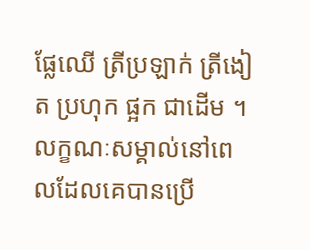ផ្លែឈើ ត្រីប្រឡាក់ ត្រីងៀត ប្រហុក ផ្អក ជាដើម ។ លក្ខណៈសម្គាល់នៅពេលដែលគេបានប្រើ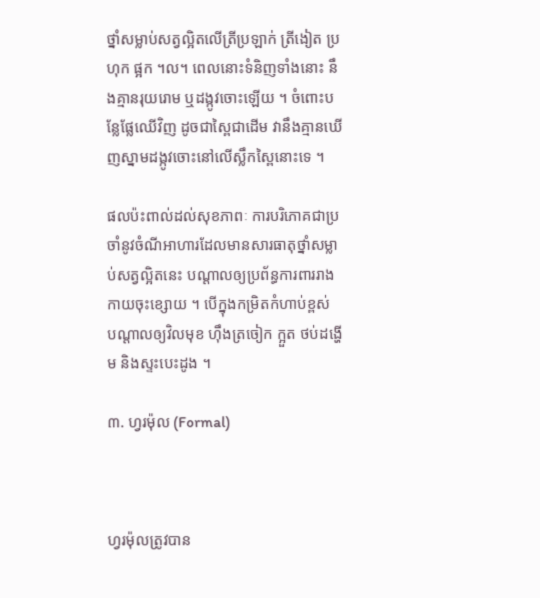ថ្នាំសម្លាប់សត្វល្អិតលើត្រីប្រឡាក់ ត្រីងៀត ប្រហុក ផ្អក ។ល។ ពេលនោះទំនិញទាំងនោះ នឹងគ្មានរុយរោម ឬដង្កូវចោះឡើយ ។ ចំពោះបន្លែផ្លែឈើវិញ ដូចជាស្ពៃជាដើម វានឹងគ្មានឃើញស្នាមដង្កូវចោះនៅលើស្លឹកស្ពៃនោះទេ ។

ផលប៉ះពាល់ដល់សុខភាពៈ ការបរិភោគជាប្រចាំនូវចំណីអាហារដែលមានសារធាតុថ្នាំសម្លាប់សត្វល្អិតនេះ បណ្ដាលឲ្យប្រព័ន្ធការពាររាងកាយចុះខ្សោយ ។ បើក្នុងកម្រិតកំហាប់ខ្ពស់ បណ្ដាលឲ្យវិលមុខ ហ៊ឹងត្រចៀក ក្អួត ថប់ដង្ហើម និងស្ទះបេះដូង ។

៣. ហ្វរម៉ុល (Formal)



ហ្វរម៉ុលត្រូវបាន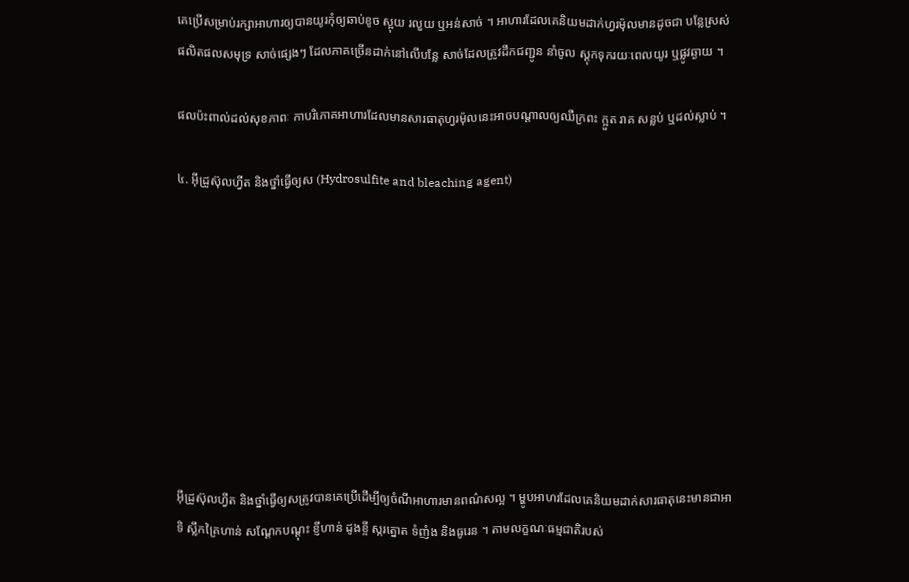គេប្រើសម្រាប់រក្សាអាហារឲ្យបានយូរកុំឲ្យឆាប់ខូច ស្អុយ រលួយ ឬអន់សាច់ ។ អាហារដែលគេនិយមដាក់ហ្វរម៉ុលមានដូចជា បន្លែស្រស់ ផលិតផលសមុទ្រ សាច់ផ្សេងៗ ដែលភាគច្រើនដាក់នៅលើបន្លែ សាច់ដែលត្រូវដឹកជញ្ជូន នាំចូល ស្ដុកទុករយៈពេលយូរ ឬផ្លូវឆ្ងាយ ។

ផលប៉ះពាល់ដល់សុខភាពៈ កាបរិភោគអាហារដែលមានសារធាតុហ្វរម៉ុលនេះអាចបណ្ដាលឲ្យឈឺក្រពះ ក្អួត រាគ សន្លប់ ឬដល់ស្លាប់ ។

៤. អ៊ីដ្រូស៊ុលហ្វីត និងថ្នាំធ្វើឲ្យស (Hydrosulfite and bleaching agent)









អ៊ីដ្រូស៊ុលហ្វីត និងថ្នាំធ្វើឲ្យសត្រូវបានគេប្រើដើម្បីឲ្យចំណីអាហារមានពណ៌សល្អ ។ ម្ហូបអាហរដែលគេនិយមដាក់សារធាតុនេះមានជាអាទិ ស្លឹកគ្រៃហាន់ សណ្ដែកបណ្ដុះ ខ្ញីហាន់ ដូងខ្ចី ស្ករត្នោត ទំញំង និងធូរេន ។ តាមលក្ខណៈធម្មជាតិរបស់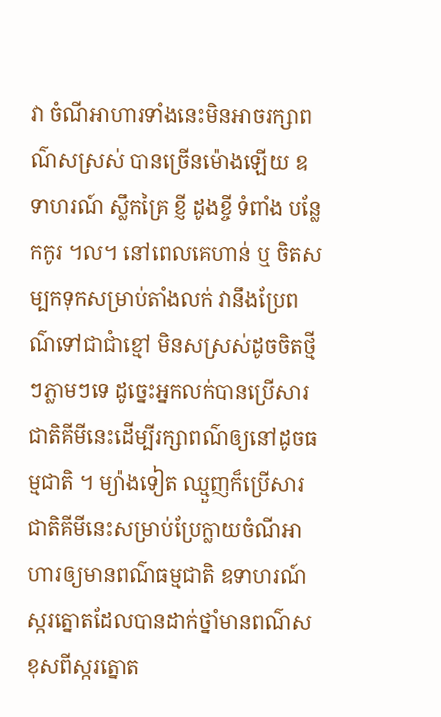វា ចំណីអាហារទាំងនេះមិនអាចរក្សាពណ៌សស្រស់ បានច្រើនម៉ោងឡើយ ឧទាហរណ៍ ស្លឹកគ្រៃ ខ្ញី ដូងខ្ចី ទំពាំង បន្លែកកូរ ។ល។ នៅពេលគេហាន់ ឬ ចិតសម្បកទុកសម្រាប់តាំងលក់ វានឹងប្រែពណ៌ទៅជាជាំខ្មៅ មិនសស្រស់ដូចចិតថ្មីៗភ្លាមៗទេ ដូច្នេះអ្នកលក់បានប្រើសារជាតិគីមីនេះដើម្បីរក្សាពណ៌ឲ្យនៅដូចធម្មជាតិ ។ ម្យ៉ាងទៀត ឈ្មួញក៏ប្រើសារជាតិគីមីនេះសម្រាប់ប្រែក្លាយចំណីអាហារឲ្យមានពណ៌ធម្មជាតិ ឧទាហរណ៍ ស្ករត្នោតដែលបានដាក់ថ្នាំមានពណ៌សខុសពីស្ករត្នោត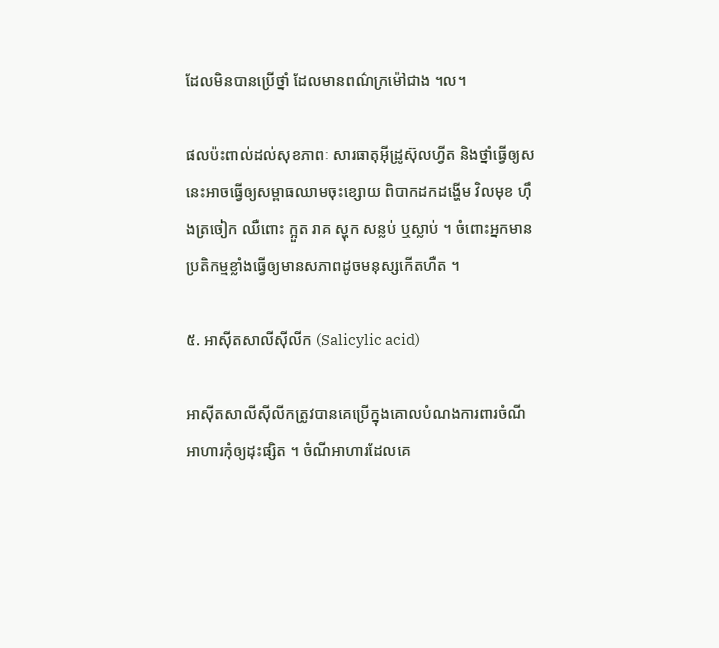ដែលមិនបានប្រើថ្នាំ ដែលមានពណ៌ក្រម៉ៅជាង ។ល។

ផលប៉ះពាល់ដល់សុខភាពៈ សារធាតុអ៊ីដ្រូស៊ុលហ្វីត និងថ្នាំធ្វើឲ្យសនេះអាចធ្វើឲ្យសម្ពាធឈាមចុះខ្សោយ ពិបាកដកដង្ហើម វិលមុខ ហ៊ឹងត្រចៀក ឈឺពោះ ក្អួត រាគ ស្ហុក សន្លប់ ឬស្លាប់ ។ ចំពោះអ្នកមានប្រតិកម្មខ្លាំងធ្វើឲ្យមានសភាពដូចមនុស្សកើតហឺត ។

៥. អាស៊ីតសាលីស៊ីលីក (Salicylic acid)

អាស៊ីតសាលីស៊ីលីកត្រូវបានគេប្រើក្នុងគោលបំណងការពារចំណីអាហារកុំឲ្យដុះផ្សិត ។ ចំណីអាហារដែលគេ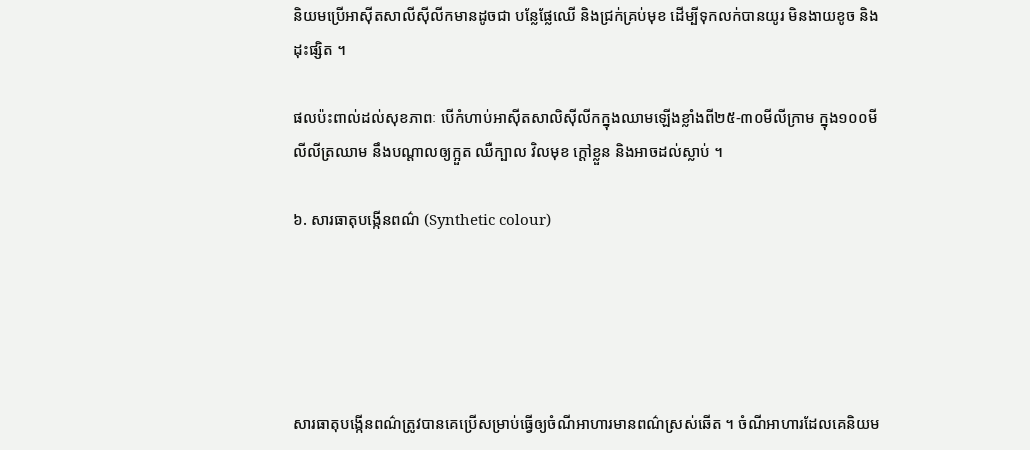និយមប្រើអាស៊ីតសាលីស៊ីលីកមានដូចជា បន្លែផ្លែឈើ និងជ្រក់គ្រប់មុខ ដើម្បីទុកលក់បានយូរ មិនងាយខូច និងដុះផ្សិត ។

ផលប៉ះពាល់ដល់សុខភាពៈ បើកំហាប់អាស៊ីតសាលិស៊ីលីកក្នុងឈាមឡើងខ្លាំងពី២៥-៣០មីលីក្រាម ក្នុង១០០មីលីលីត្រឈាម នឹងបណ្ដាលឲ្យក្អួត ឈឺក្បាល វិលមុខ ក្ដៅខ្លួន និងអាចដល់ស្លាប់ ។

៦. សារធាតុបង្កើនពណ៌ (Synthetic colour)





សារធាតុបង្កើនពណ៌ត្រូវបានគេប្រើសម្រាប់ធ្វើឲ្យចំណីអាហារមានពណ៌ស្រស់ឆើត ។ ចំណីអាហារដែលគេនិយម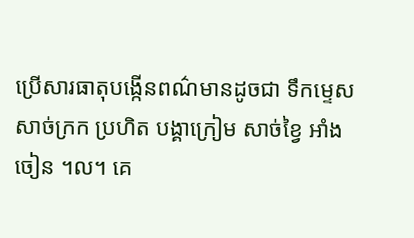ប្រើសារធាតុបង្កើនពណ៌មានដូចជា ទឹកម្ទេស សាច់ក្រក ប្រហិត បង្គាក្រៀម សាច់ខ្វៃ អាំង ចៀន ។ល។ គេ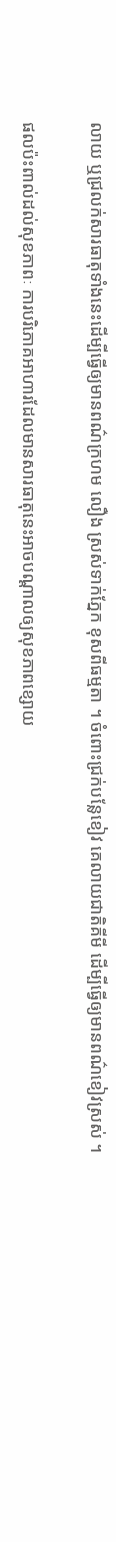លាយ ឬជ្រលក់សារធាតុទាំងនេះដើម្បីធ្វើឲ្យមានពណ៌ក្រហម លឿង ស្រស់ទាក់ភ្នែក ខុសពីធម្មតា ។ ចំពោះជ្រក់បន្លែខៀវ គេលាយជាតិគីមី ដើម្បីធ្វើឲ្យមានពណ៌ខៀវស្រស់ ។

ផលប៉ះពាល់ដល់សុខភាពៈ ការបរិភោគអាហារដែលមានសារធាតុនេះអាចបណ្ដាលឲ្យសុខភាពខ្សោយ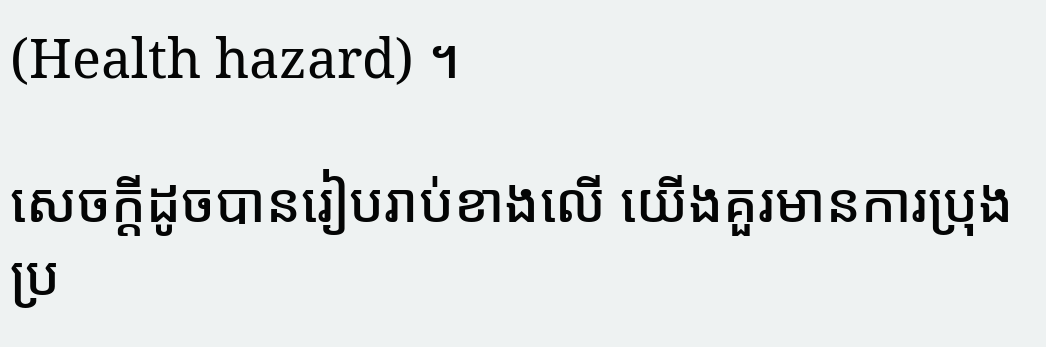(Health hazard) ។

សេចក្ដីដូចបានរៀបរាប់ខាងលើ យើងគួរមានការប្រុងប្រ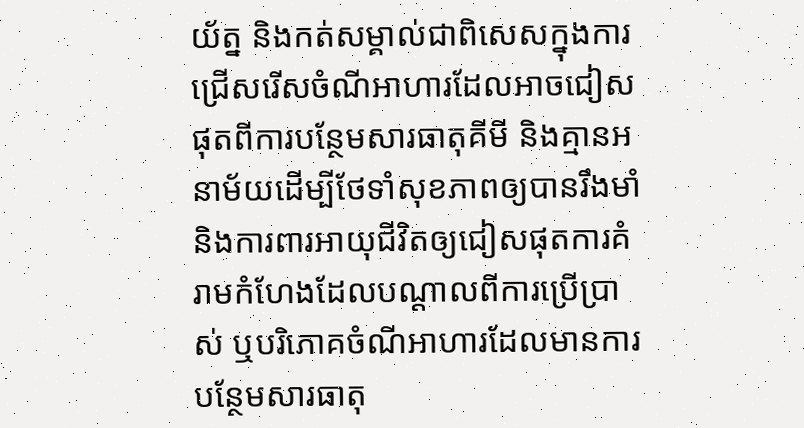យ័ត្ន និងកត់សម្គាល់ជាពិសេសក្នុងការជ្រើសរើសចំណីអាហារដែលអាចជៀសផុតពីការបន្ថែមសារធាតុគីមី និងគ្មានអនាម័យដើម្បីថែទាំសុខភាពឲ្យបានរឹងមាំ និងការពារអាយុជីវិតឲ្យជៀសផុតការគំរាមកំហែងដែលបណ្ដាលពីការប្រើប្រាស់ ឬបរិភោគចំណីអាហារដែលមានការបន្ថែមសារធាតុ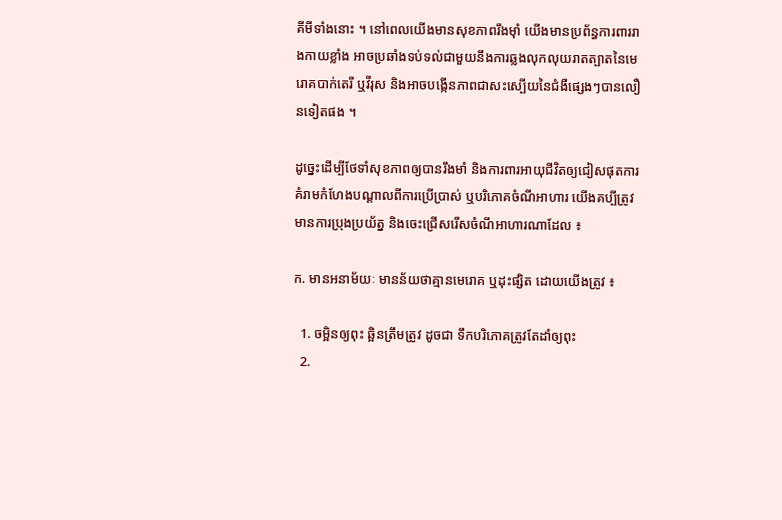គីមីទាំងនោះ ។ នៅពេលយើងមានសុខភាពរឹងម៉ាំ យើងមានប្រព័ន្ធការពាររាងកាយខ្លាំង អាចប្រឆាំងទប់ទល់ជាមួយនឹងការឆ្លងលុកលុយរាតត្បាតនៃមេរោគបាក់តេរី ឬវីរុស និងអាចបង្កើនភាពជាសះស្បើយនៃជំងឺផ្សេងៗបានលឿនទៀតផង ។

ដូច្នេះដើម្បីថែទាំសុខភាពឲ្យបានរឹងមាំ និងការពារអាយុជីវិតឲ្យជៀសផុតការគំរាមកំហែងបណ្ដាលពីការប្រើប្រាស់ ឬបរិភោគចំណីអាហារ យើងគប្បីត្រូវមានការប្រុងប្រយ័ត្ន និងចេះជ្រើសរើសចំណីអាហារណាដែល ៖

ក. មានអនាម័យៈ មានន័យថាគ្មានមេរោគ ឬដុះផ្សិត ដោយយើងត្រូវ ៖

  1. ចម្អិនឲ្យពុះ ឆ្អិនត្រឹមត្រូវ ដូចជា ទឹកបរិភោគត្រូវតែដាំឲ្យពុះ
  2.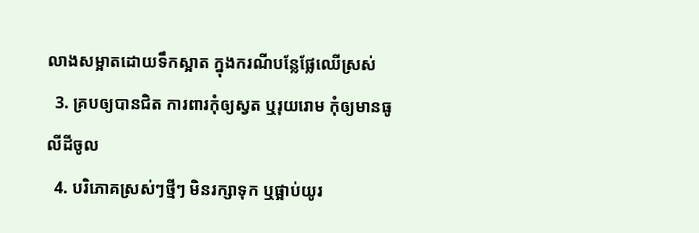លាងសម្អាតដោយទឹកស្អាត ក្នុងករណីបន្លែផ្លែឈើស្រស់
  3. គ្របឲ្យបានជិត ការពារកុំឲ្យស្វត ឬរុយរោម កុំឲ្យមានធូលីដីចូល
  4. បរិភោគស្រស់ៗថ្មីៗ មិនរក្សាទុក ឬផ្អាប់យូរ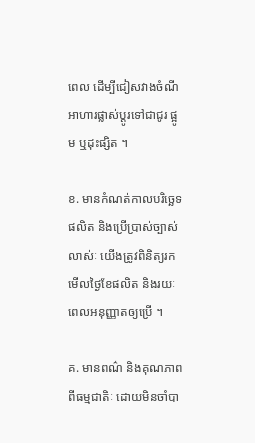ពេល ដើម្បីជៀសវាងចំណីអាហារផ្លាស់ប្ដូរទៅជាជូរ ផ្អូម ឬដុះផ្សិត ។

ខ. មានកំណត់កាលបរិច្ឆេទផលិត និងប្រើប្រាស់ច្បាស់លាស់ៈ យើងត្រូវពិនិត្យរកមើលថ្ងៃខែផលិត និងរយៈពេលអនុញ្ញាតឲ្យប្រើ ។

គ. មានពណ៌ និងគុណភាពពីធម្មជាតិៈ ដោយមិនចាំបា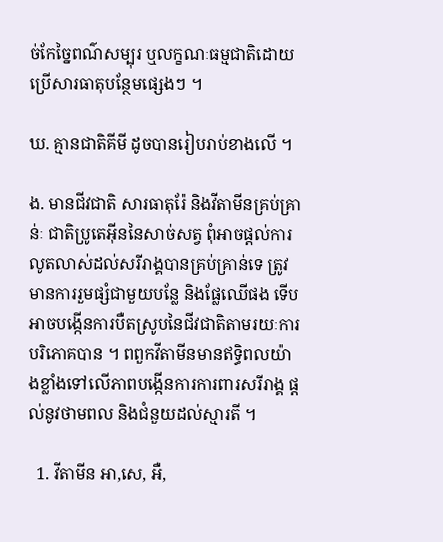ច់កែច្នៃពណ៌សម្បុរ ឬលក្ខណៈធម្មជាតិដោយប្រើសារធាតុបន្ថែមផ្សេងៗ ។

ឃ. គ្មានជាតិគីមី ដូចបានរៀបរាប់ខាងលើ ។

ង. មានជីវជាតិ សារធាតុរ៉ែ និងវីតាមីនគ្រប់គ្រាន់ៈ ជាតិប្រូតេអ៊ីននៃសាច់សត្វ ពុំអាចផ្ដល់ការលូតលាស់ដល់សរីរាង្គបានគ្រប់គ្រាន់ទេ ត្រូវមានការរួមផ្សំជាមួយបន្លែ និងផ្លែឈើផង ទើបអាចបង្កើនការបឺតស្រូបនៃជីវជាតិតាមរយៈការបរិភោគបាន ។ ពពួកវីតាមីនមានឥទ្ធិពលយ៉ាងខ្លាំងទៅលើភាពបង្កើនការការពារសរីរាង្គ ផ្ដល់នូវថាមពល និងជំនួយដល់ស្មារតី ។

  1. វីតាមីន អា,សេ, អឺ,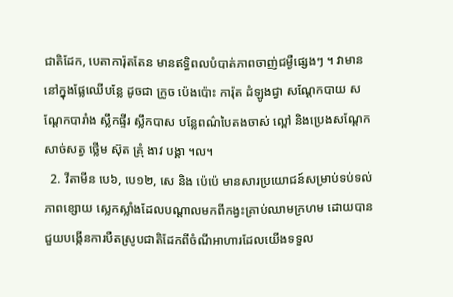ជាតិដែក, បេតាការ៉ុតតែន មានឥទ្ធិពលបំបាត់ភាពចាញ់ជម្ងឺផ្សេងៗ ។ វាមាននៅក្នុងផ្លែឈើបន្លែ ដូចជា ក្រូច ប៉េងប៉ោះ ការ៉ុត ដំឡូងជ្វា សណ្ដែកបាយ សណ្ដែកបារាំង ស្លឹកផ្ទីរ ស្លឹកបាស បន្លែពណ៌បៃតងចាស់ ល្ពៅ និងប្រេងសណ្ដែក សាច់សត្វ ថ្លើម ស៊ុត គ្រុំ ងាវ បង្គា ។ល។
  2. វីតាមីន បេ៦, បេ១២, សេ និង ប៉េប៉េ មានសារប្រយោជន៍សម្រាប់ទប់ទល់ភាពខ្សោយ ស្លេកស្លាំងដែលបណ្ដាលមកពីកង្វះគ្រាប់ឈាមក្រហម ដោយបានជួយបង្កើនការបឺតស្រូបជាតិដែកពីចំណីអាហារដែលយើងទទួល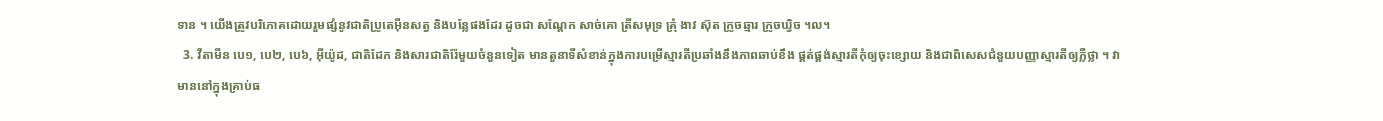ទាន ។ យើងត្រូវបរិភោគដោយរួមផ្សំនូវជាតិប្រូតេអ៊ីនសត្វ និងបន្លែផងដែរ ដូចជា សណ្ដែក សាច់គោ ត្រីសមុទ្រ គ្រុំ ងាវ ស៊ុត ក្រូចឆ្មារ ក្រូចឃ្វិច ។ល។
  3. វីតាមីន បេ១, បេ២, បេ៦, អ៊ីយ៉ូដ, ជាតិដែក និងសារជាតិរ៉ែមួយចំនួនទៀត មានតួនាទីសំខាន់ក្នុងការបម្រើស្មារតីប្រឆាំងនឹងភាពឆាប់ខឹង ផ្គត់ផ្គង់ស្មារតីកុំឲ្យចុះខ្សោយ និងជាពិសេសជំនួយបញ្ញាស្មារតីឲ្យភ្លឺថ្លា ។ វាមាននៅក្នុងគ្រាប់ធ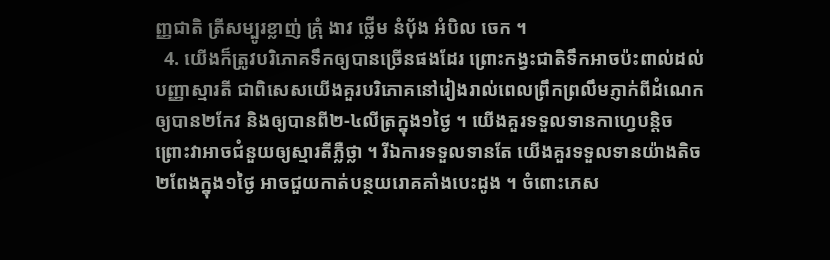ញ្ញជាតិ ត្រីសម្បូរខ្លាញ់ គ្រុំ ងាវ ថ្លើម នំប៉័ង អំបិល ចេក ។
  4. យើងក៏ត្រូវបរិភោគទឹកឲ្យបានច្រើនផងដែរ ព្រោះកង្វះជាតិទឹកអាចប៉ះពាល់ដល់បញ្ញាស្មារតី ជាពិសេសយើងគួរបរិភោគនៅរៀងរាល់ពេលព្រឹកព្រលឹមភ្ញាក់ពីដំណេកឲ្យបាន២កែវ និងឲ្យបានពី២-៤លីត្រក្នុង១ថ្ងៃ ។ យើងគួរទទួលទានកាហ្វេបន្ដិច ព្រោះវាអាចជំនួយឲ្យស្មារតីភ្លឺថ្លា ។ រីឯការទទួលទានតែ យើងគួរទទួលទានយ៉ាងតិច២ពែងក្នុង១ថ្ងៃ អាចជួយកាត់បន្ថយរោគគាំងបេះដូង ។ ចំពោះភេស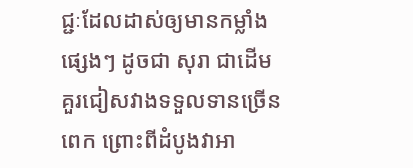ជ្ជៈដែលដាស់ឲ្យមានកម្លាំងផ្សេងៗ ដូចជា សុរា ជាដើម គួរជៀសវាងទទួលទានច្រើនពេក ព្រោះពីដំបូងវាអា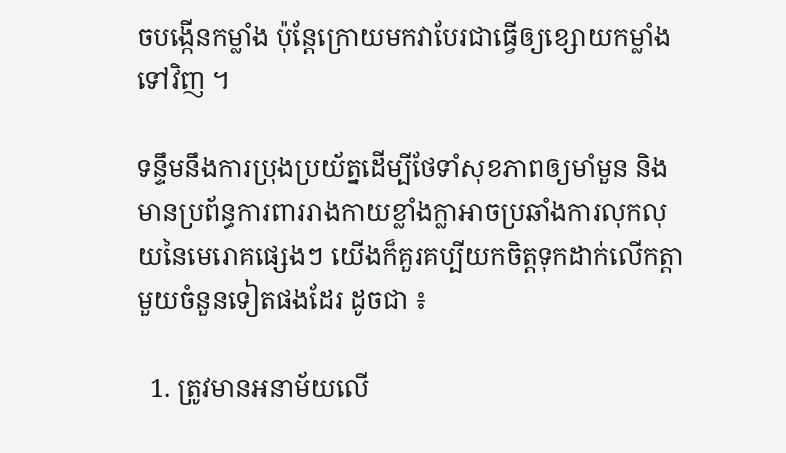ចបង្កើនកម្លាំង ប៉ុន្ដែក្រោយមកវាបែរជាធ្វើឲ្យខ្សោយកម្លាំងទៅវិញ ។

ទន្ទឹមនឹងការប្រុងប្រយ័ត្នដើម្បីថែទាំសុខភាពឲ្យមាំមួន និងមានប្រព័ន្ធការពាររាងកាយខ្លាំងក្លាអាចប្រឆាំងការលុកលុយនៃមេរោគផ្សេងៗ យើងក៏គួរគប្បីយកចិត្ដទុកដាក់លើកត្ដាមួយចំនួនទៀតផងដែរ ដូចជា ៖

  1. ត្រូវមានអនាម័យលើ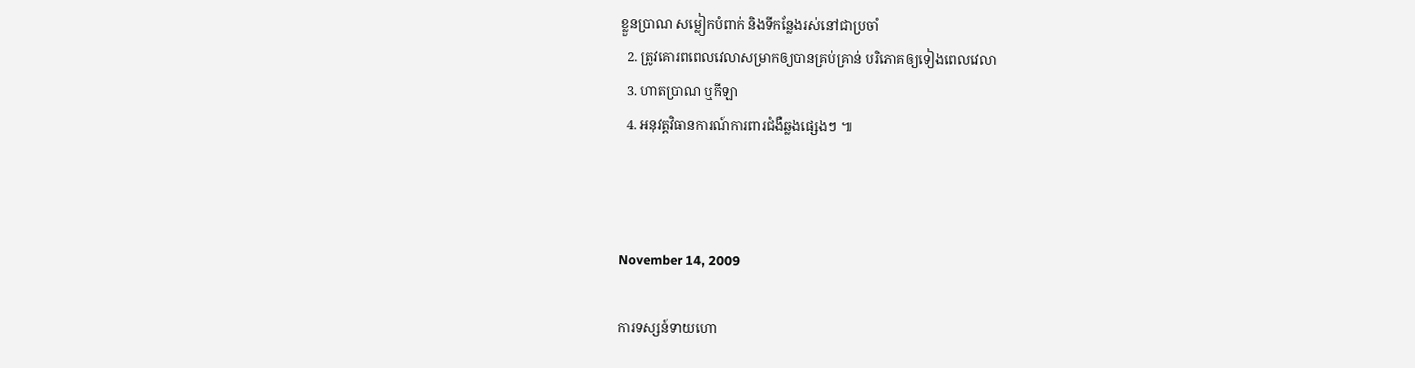ខ្លួនប្រាណ សម្លៀកបំពាក់ និងទីកន្លែងរស់នៅជាប្រចាំ
  2. ត្រូវគោរពពេលវេលាសម្រាកឲ្យបានគ្រប់គ្រាន់ បរិភោគឲ្យទៀងពេលវេលា
  3. ហាតប្រាណ ឬកីឡា
  4. អនុវត្តវិធានការណ៍ការពារជំងឺឆ្លងផ្សេងៗ ៕



November 14, 2009

ការទស្សន៍ទាយហោ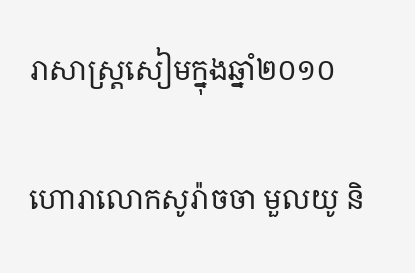រាសាស្ដ្រសៀមក្នុងឆ្នាំ២០១០

ហោរាលោកសូរ៉ាចចា មួលយូ និ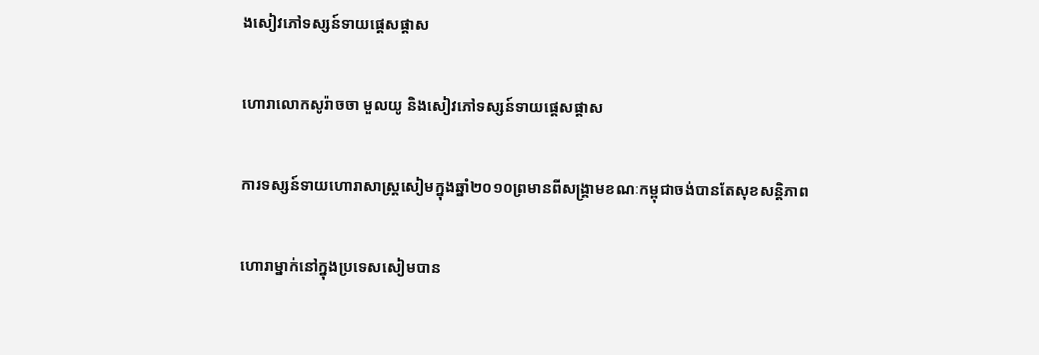ងសៀវភៅទស្សន៍ទាយផ្ដេសផ្ដាស

ហោរាលោកសូរ៉ាចចា មួលយូ និងសៀវភៅទស្សន៍ទាយផ្ដេសផ្ដាស

ការទស្សន៍ទាយហោរាសាស្ដ្រសៀមក្នុងឆ្នាំ២០១០ព្រមានពីសង្គ្រាមខណៈកម្ពុជាចង់បានតែសុខសន្ដិភាព

ហោរាម្នាក់នៅក្នុងប្រទេសសៀមបាន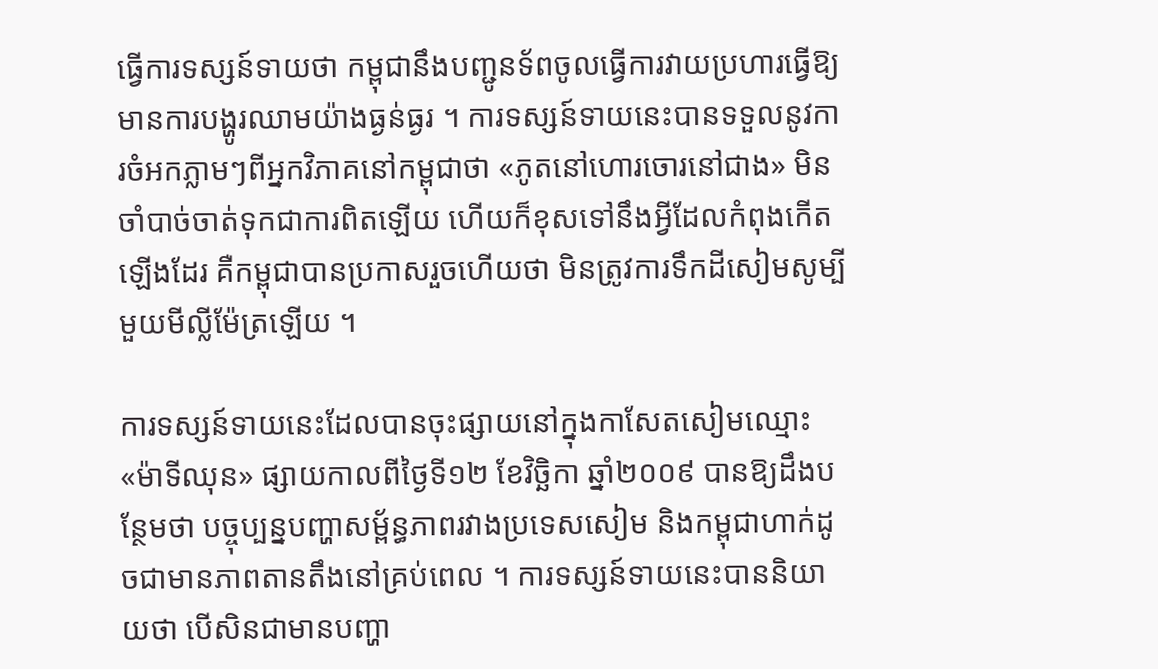ធ្វើការទស្សន៍ទាយថា កម្ពុជានឹងបញ្ជូនទ័ពចូលធ្វើការវាយប្រហារធ្វើឱ្យមានការបង្ហូរឈាមយ៉ាងធ្ងន់ធ្ងរ ។ ការទស្សន៍ទាយនេះបានទទួលនូវការចំអកភ្លាមៗពីអ្នកវិភាគនៅកម្ពុជាថា «ភូតនៅហោរចោរនៅជាង» មិនចាំបាច់ចាត់ទុកជាការពិតឡើយ ហើយក៏ខុសទៅនឹងអ្វីដែលកំពុងកើតឡើងដែរ គឺកម្ពុជាបានប្រកាសរួចហើយថា មិនត្រូវការទឹកដីសៀមសូម្បីមួយមីល្លីម៉ែត្រឡើយ ។

ការទស្សន៍ទាយនេះដែលបានចុះផ្សាយនៅក្នុងកាសែតសៀមឈ្មោះ«ម៉ាទីឈុន» ផ្សាយកាលពីថ្ងៃទី១២ ខែវិច្ឆិកា ឆ្នាំ២០០៩ បានឱ្យដឹងបន្ថែមថា បច្ចុប្បន្នបញ្ហាសម្ព័ន្ធភាពរវាងប្រទេសសៀម និងកម្ពុជាហាក់ដូចជាមានភាពតានតឹងនៅគ្រប់ពេល ។ ការទស្សន៍ទាយនេះបាននិយាយថា បើសិនជាមានបញ្ហា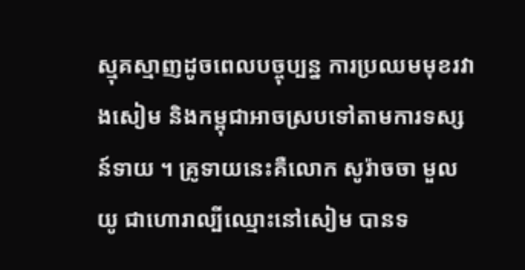ស្មុគស្មាញដូចពេលបច្ចុប្បន្ន ការប្រឈមមុខរវាងសៀម និងកម្ពុជាអាចស្របទៅតាមការទស្សន៍ទាយ ។ គ្រូទាយនេះគឺលោក សូរ៉ាចចា មួលយូ ជាហោរាល្បីឈ្មោះនៅសៀម បានទ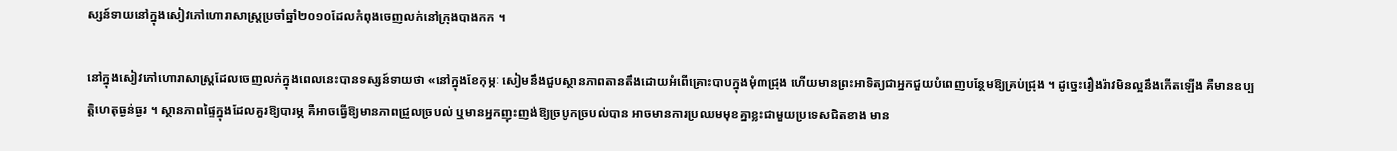ស្សន៍ទាយនៅក្នុងសៀវភៅហោរាសាស្ដ្រប្រចាំឆ្នាំ២០១០ដែលកំពុងចេញលក់នៅក្រុងបាងកក ។

នៅក្នុងសៀវភៅហោរាសាស្ដ្រដែលចេញលក់ក្នុងពេលនេះបានទស្សន៍ទាយថា «នៅក្នុងខែកុម្ភៈ សៀមនឹងជួបស្ថានភាពតានតឹងដោយអំពើគ្រោះបាបក្នុងមុំ៣ជ្រុង ហើយមានព្រះអាទិត្យជាអ្នកជួយបំពេញបន្ថែមឱ្យគ្រប់ជ្រុង ។ ដូច្នេះរឿងរ៉ាវមិនល្អនឹងកើតឡើង គឺមានឧប្បត្ដិហេតុធ្ងន់ធ្ងរ ។ ស្ថានភាពផ្ទៃក្នុងដែលគួរឱ្យបារម្ភ គឺអាចធ្វើឱ្យមានភាពជ្រួលច្របល់ ឬមានអ្នកញុះញង់ឱ្យច្របូកច្របល់បាន អាចមានការប្រឈមមុខគ្នាខ្លះជាមួយប្រទេសជិតខាង មាន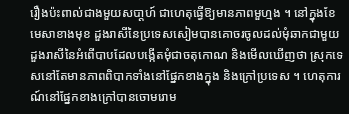រឿងប៉ះពាល់ជាងមួយសបា្ដហ៍ ជាហេតុធ្វើឱ្យមានភាពមួហ្មង ។ នៅក្នុងខែមេសាខាងមុខ ដួងរាសីនៃប្រទេសសៀមបានគោចរចូលដល់មុំឆាកជាមួយដួងរាសីនៃអំពើបាបដែលបង្កើតមុំជាចតុកោណ និងមើលឃើញថា ស្រុកទេសនៅតែមានភាពពិបាកទាំងនៅផ្នែកខាងក្នុង និងក្រៅប្រទេស ។ ហេតុការណ៍នៅផ្នែកខាងក្រៅបានចោមរោម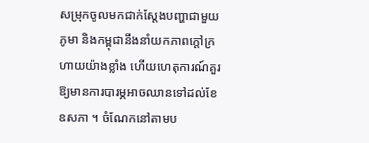សម្រុកចូលមកជាក់ស្ដែងបញ្ហាជាមួយភូមា និងកម្ពុជានឹងនាំយកភាពក្ដៅក្រហាយយ៉ាងខ្លាំង ហើយហេតុការណ៍គួរឱ្យមានការបារម្ភអាចឈានទៅដល់ខែឧសភា ។ ចំណែកនៅតាមប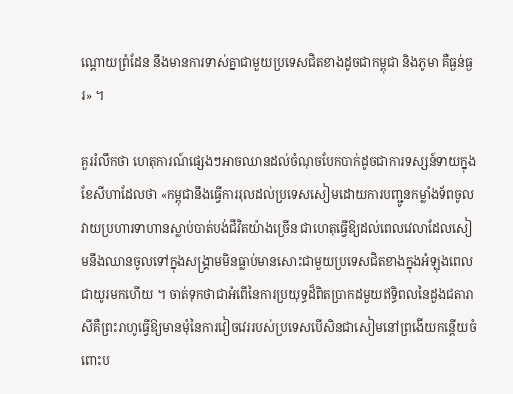ណ្ដោយព្រំដែន នឹងមានការទាស់គ្នាជាមួយប្រទេសជិតខាងដូចជាកម្ពុជា និងភូមា គឺធ្ងន់ធ្ងរ» ។

គួររំលឹកថា ហេតុការណ៍ផ្សេងៗអាចឈានដល់ចំណុចបែកបាក់ដូចជាការទស្សន៍ទាយក្នុងខែសីហាដែលថា «កម្ពុជានឹងធ្វើការរុលដល់ប្រទេសសៀមដោយការបញ្ជូនកម្លាំងទ័ពចូលវាយប្រហារទាហានស្លាប់បាត់បង់ជីវិតយ៉ាងច្រើន ជាហេតុធ្វើឱ្យដល់ពេលវេលាដែលសៀមនឹងឈានចូលទៅក្នុងសង្គ្រាមមិនធ្លាប់មានសោះជាមួយប្រទេសជិតខាងក្នុងអំឡុងពេលជាយូរមកហើយ ។ ចាត់ទុកថាជាអំពើនៃការប្រយុទ្ធដ៏ពិតប្រាកដមួយឥទ្ធិពលនៃដួងជតារាសីគឺព្រះរាហូធ្វើឱ្យមានមុំនៃការវៀចវេររបស់ប្រទេសបើសិនជាសៀមនៅព្រងើយកន្ដើយចំពោះប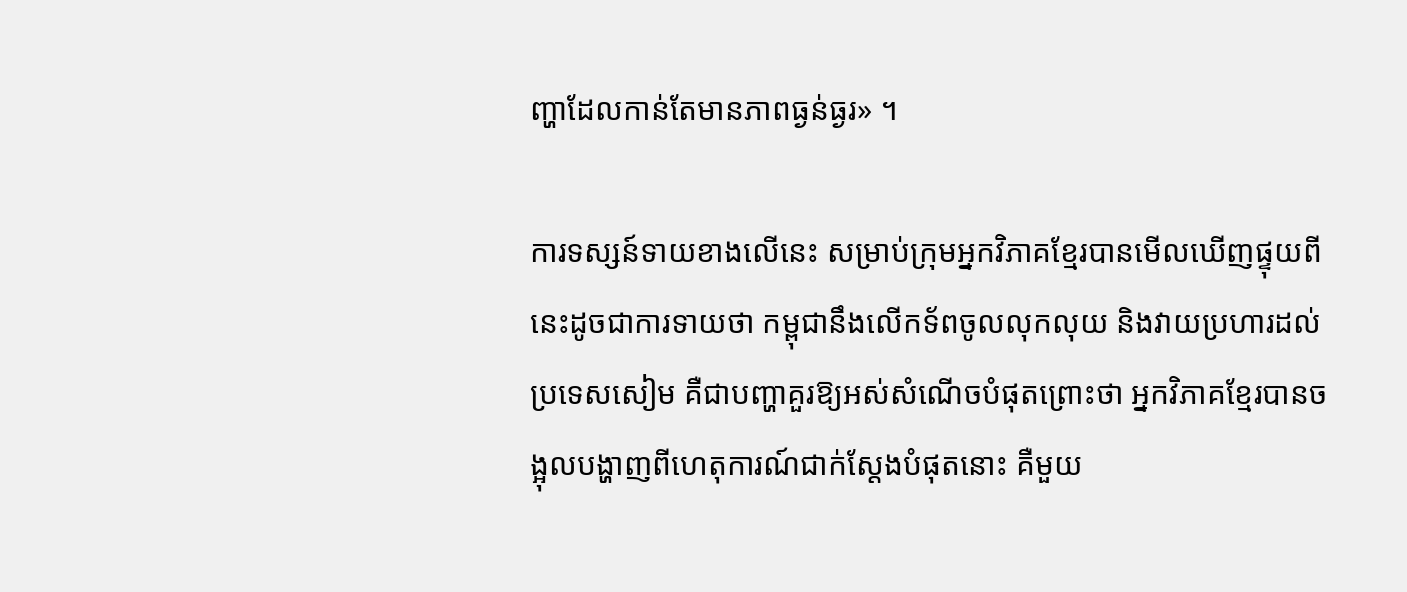ញ្ហាដែលកាន់តែមានភាពធ្ងន់ធ្ងរ» ។

ការទស្សន៍ទាយខាងលើនេះ សម្រាប់ក្រុមអ្នកវិភាគខ្មែរបានមើលឃើញផ្ទុយពីនេះដូចជាការទាយថា កម្ពុជានឹងលើកទ័ពចូលលុកលុយ និងវាយប្រហារដល់ប្រទេសសៀម គឺជាបញ្ហាគួរឱ្យអស់សំណើចបំផុតព្រោះថា អ្នកវិភាគខ្មែរបានចង្អុលបង្ហាញពីហេតុការណ៍ជាក់ស្ដែងបំផុតនោះ គឺមួយ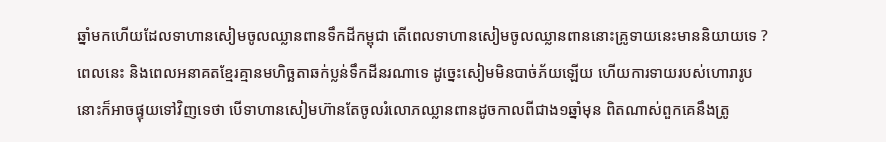ឆ្នាំមកហើយដែលទាហានសៀមចូលឈ្លានពានទឹកដីកម្ពុជា តើពេលទាហានសៀមចូលឈ្លានពាននោះគ្រូទាយនេះមាននិយាយទេ ? ពេលនេះ និងពេលអនាគតខ្មែរគ្មានមហិច្ឆតាឆក់ប្លន់ទឹកដីនរណាទេ ដូច្នេះសៀមមិនបាច់ភ័យឡើយ ហើយការទាយរបស់ហោរារូបនោះក៏អាចផ្ទុយទៅវិញទេថា បើទាហានសៀមហ៊ានតែចូលរំលោភឈ្លានពានដូចកាលពីជាង១ឆ្នាំមុន ពិតណាស់ពួកគេនឹងត្រូ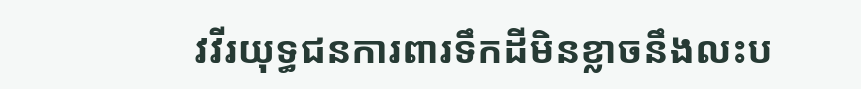វវីរយុទ្ធជនការពារទឹកដីមិនខ្លាចនឹងលះប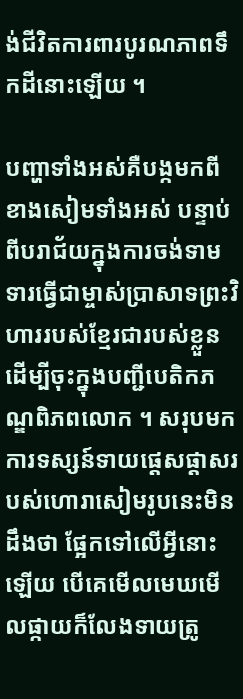ង់ជីវិតការពារបូរណភាពទឹកដីនោះឡើយ ។

បញ្ហាទាំងអស់គឺបង្កមកពីខាងសៀមទាំងអស់ បន្ទាប់ពីបរាជ័យក្នុងការចង់ទាមទារធ្វើជាម្ចាស់ប្រាសាទព្រះវិហាររបស់ខ្មែរជារបស់ខ្លួន ដើម្បីចុះក្នុងបញ្ជីបេតិកភណ្ឌពិភពលោក ។ សរុបមកការទស្សន៍ទាយផ្ដេសផ្ដាសរបស់ហោរាសៀមរូបនេះមិនដឹងថា ផ្អែកទៅលើអ្វីនោះឡើយ បើគេមើលមេឃមើលផ្កាយក៏លែងទាយត្រូ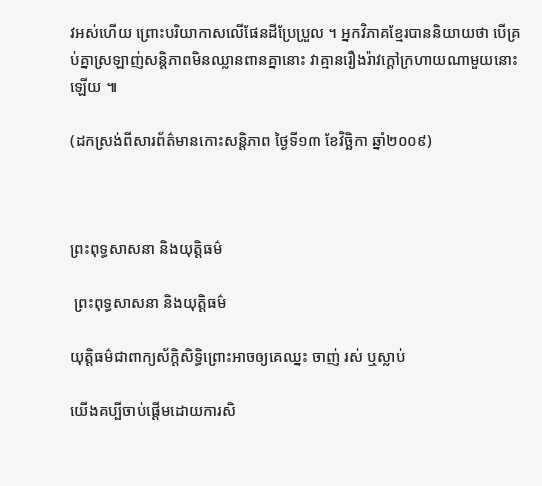វអស់ហើយ ព្រោះបរិយាកាសលើផែនដីប្រែប្រួល ។ អ្នកវិភាគខ្មែរបាននិយាយថា បើគ្រប់គ្នាស្រឡាញ់សន្ដិភាពមិនឈ្លានពានគ្នានោះ វាគ្មានរឿងរ៉ាវក្ដៅក្រហាយណាមួយនោះឡើយ ៕

(ដកស្រង់ពីសារព័ត៌មានកោះសន្ដិភាព ថ្ងៃទី១៣ ខែវិច្ឆិកា ឆ្នាំ២០០៩)



ព្រះពុទ្ធសាសនា និងយុត្តិធម៌

 ព្រះពុទ្ធសាសនា និងយុត្តិធម៌

យុត្តិធម៌ជាពាក្យស័ក្តិសិទ្ធិព្រោះអាចឲ្យគេឈ្នះ ចាញ់ រស់ ឬស្លាប់

យើងគប្បីចាប់ផ្ដើមដោយការសិ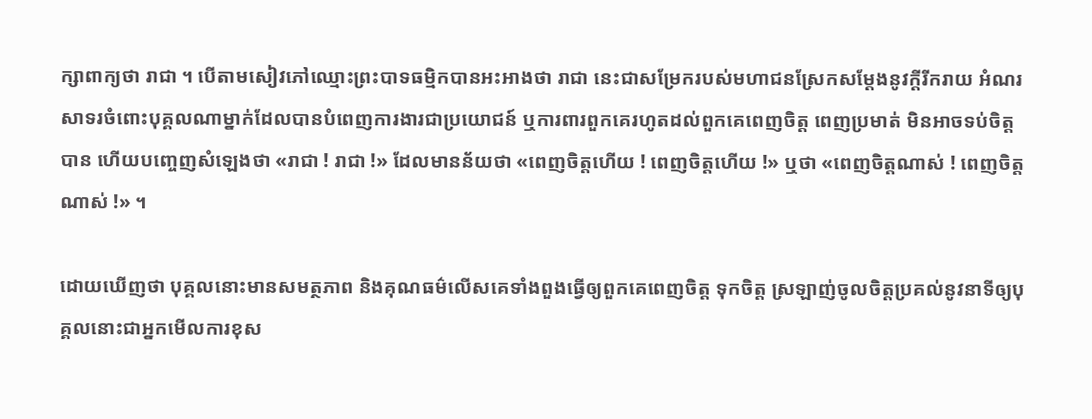ក្សាពាក្យថា រាជា ។ បើតាមសៀវភៅឈ្មោះព្រះបាទធម្មិកបានអះអាងថា រាជា នេះជាសម្រែករបស់មហាជនស្រែកសម្ដែងនូវក្ដីរីករាយ អំណរសាទរចំពោះបុគ្គលណាម្នាក់ដែលបានបំពេញការងារជាប្រយោជន៍ ឬការពារពួកគេរហូតដល់ពួកគេពេញចិត្ត ពេញប្រមាត់ មិនអាចទប់ចិត្តបាន ហើយបញ្ចេញសំឡេងថា «រាជា ! រាជា !» ដែលមានន័យថា «ពេញចិត្តហើយ ! ពេញចិត្តហើយ !» ឬថា «ពេញចិត្តណាស់ ! ពេញចិត្តណាស់ !» ។

ដោយឃើញថា បុគ្គលនោះមានសមត្ថភាព និងគុណធម៌លើសគេទាំងពួងធ្វើឲ្យពួកគេពេញចិត្ត ទុកចិត្ត ស្រឡាញ់ចូលចិត្តប្រគល់នូវនាទីឲ្យបុគ្គលនោះជាអ្នកមើលការខុស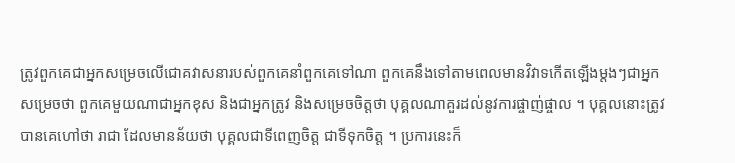ត្រូវពួកគេជាអ្នកសម្រេចលើជោគវាសនារបស់ពួកគេនាំពួកគេទៅណា ពួកគេនឹងទៅតាមពេលមានវិវាទកើតឡើងម្ដងៗជាអ្នកសម្រេចថា ពួកគេមួយណាជាអ្នកខុស និងជាអ្នកត្រូវ និងសម្រេចចិត្តថា បុគ្គលណាគួរដល់នូវការផ្ចាញ់ផ្ចាល ។ បុគ្គលនោះត្រូវបានគេហៅថា រាជា ដែលមានន័យថា បុគ្គលជាទីពេញចិត្ត ជាទីទុកចិត្ត ។ ប្រការនេះក៏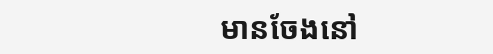មានចែងនៅ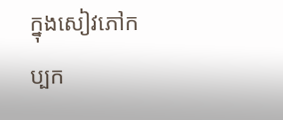ក្នុងសៀវភៅកប្បក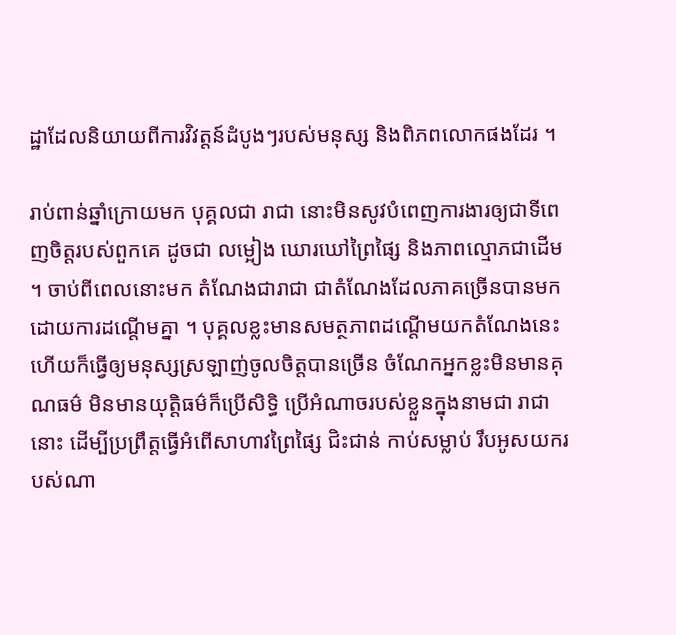ដ្ឋាដែលនិយាយពីការវិវត្តន៍ដំបូងៗរបស់មនុស្ស និងពិភពលោកផងដែរ ។

រាប់ពាន់ឆ្នាំក្រោយមក បុគ្គលជា រាជា នោះមិនសូវបំពេញការងារឲ្យជាទីពេញចិត្តរបស់ពួកគេ ដូចជា លម្អៀង ឃោរឃៅព្រៃផ្សៃ និងភាពល្មោភជាដើម ។ ចាប់ពីពេលនោះមក តំណែងជារាជា ជាតំណែងដែលភាគច្រើនបានមកដោយការដណ្ដើមគ្នា ។ បុគ្គលខ្លះមានសមត្ថភាពដណ្ដើមយកតំណែងនេះ ហើយក៏ធ្វើឲ្យមនុស្សស្រឡាញ់ចូលចិត្តបានច្រើន ចំណែកអ្នកខ្លះមិនមានគុណធម៌ មិនមានយុត្តិធម៌ក៏ប្រើសិទ្ធិ ប្រើអំណាចរបស់ខ្លួនក្នុងនាមជា រាជា នោះ ដើម្បីប្រព្រឹត្តធ្វើអំពើសាហាវព្រៃផ្សៃ ជិះជាន់ កាប់សម្លាប់ រឹបអូសយករបស់ណា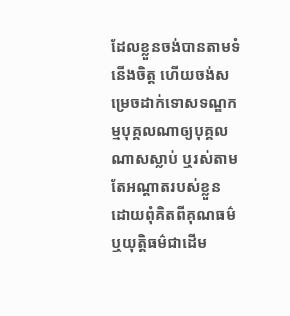ដែលខ្លួនចង់បានតាមទំនើងចិត្ត ហើយចង់សម្រេចដាក់ទោសទណ្ឌកម្មបុគ្គលណាឲ្យបុគ្គលណាសស្លាប់ ឬរស់តាមតែអណ្ដាតរបស់ខ្លួន ដោយពុំគិតពីគុណធម៌ ឬយុត្តិធម៌ជាដើម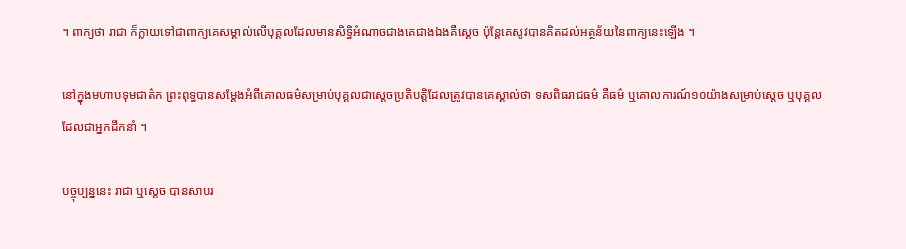។ ពាក្យថា រាជា ក៏ក្លាយទៅជាពាក្យគេសម្គាល់លើបុគ្គលដែលមានសិទ្ធិអំណាចជាងគេជាងឯងគឺស្ដេច ប៉ុន្តែគេសូវបានគិតដល់អត្ថន័យនៃពាក្យនេះឡើង ។

នៅក្នុងមហាបទុមជាត៌ក ព្រះពុទ្ធបានសម្ដែងអំពីគោលធម៌សម្រាប់បុគ្គលជាស្ដេចប្រតិបត្តិដែលត្រូវបានគេស្គាល់ថា ទសពិធរាជធម៌ គឺធម៌ ឬគោលការណ៍១០យ៉ាងសម្រាប់ស្ដេច ឬបុគ្គលដែលជាអ្នកដឹកនាំ ។

បច្ចុប្បន្ននេះ រាជា ឬស្ដេច បានសាបរ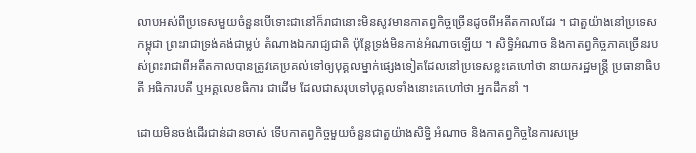លាបអស់ពីប្រទេសមួយចំនួនបើទោះជានៅក៏រាជានោះមិនសូវមានកាតព្វកិច្ចច្រើនដូចពីអតីតកាលដែរ ។ ជាតួយ៉ាងនៅប្រទេសកម្ពុជា ព្រះរាជាទ្រង់គង់ជាម្លប់ តំណាងឯករាជ្យជាតិ ប៉ុន្តែទ្រង់មិនកាន់អំណាចឡើយ ។ សិទ្ធិអំណាច និងកាតព្វកិច្ចភាគច្រើនរបស់ព្រះរាជាពីអតីតកាលបានត្រូវគេប្រគល់ទៅឲ្យបុគ្គលម្នាក់ផ្សេងទៀតដែលនៅប្រទេសខ្លះគេហៅថា នាយករដ្ឋមន្ត្រី ប្រធានាធិបតី អធិការបតី ឬអគ្គលេខធិការ ជាដើម ដែលជាសរុបទៅបុគ្គលទាំងនោះគេហៅថា អ្នកដឹកនាំ ។

ដោយមិនចង់ដើរជាន់ដានចាស់ ទើបកាតព្វកិច្ចមួយចំនួនជាតួយ៉ាងសិទ្ធិ អំណាច និងកាតព្វកិច្ចនៃការសម្រេ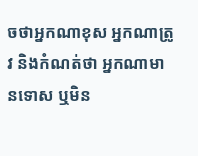ចថាអ្នកណាខុស អ្នកណាត្រូវ និងកំណត់ថា អ្នកណាមានទោស ឬមិន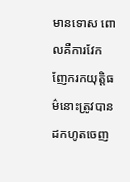មានទោស ពោលគឺការវែកញែករកយុត្តិធម៌នោះត្រូវបានដកហូតចេញ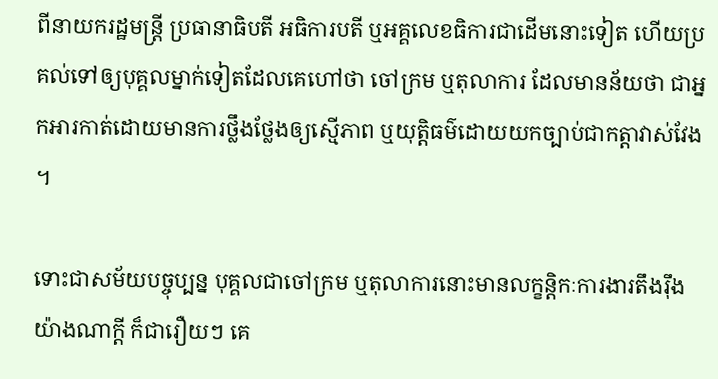ពីនាយករដ្ឋមន្ត្រី ប្រធានាធិបតី អធិការបតី ឬអគ្គលេខធិការជាដើមនោះទៀត ហើយប្រគល់ទៅឲ្យបុគ្គលម្នាក់ទៀតដែលគេហៅថា ចៅក្រម ឬតុលាការ ដែលមានន័យថា ជាអ្នកអារកាត់ដោយមានការថ្លឹងថ្លែងឲ្យស្មើភាព ឬយុត្តិធម៌ដោយយកច្បាប់ជាកត្តាវាស់វែង ។

ទោះជាសម័យបច្ចុប្បន្ន បុគ្គលជាចៅក្រម ឬតុលាការនោះមានលក្ខន្តិកៈការងារតឹងរ៉ឹងយ៉ាងណាក្ដី ក៏ជារឿយៗ គេ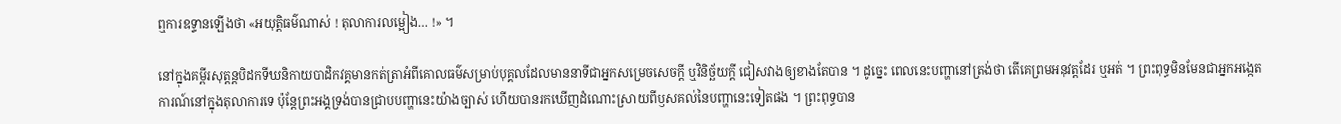ឮការឧទ្ទានឡើងថា «អយុត្តិធម៌ណាស់ ! តុលាការលម្អៀង… !» ។

នៅក្នុងគម្ពីរសុត្តន្តបិដកទីឃនិកាយបាដិកវគ្គមានកត់ត្រាអំពីគោលធម៌សម្រាប់បុគ្គលដែលមាននាទីជាអ្នកសម្រេចសេចក្ដី ឬវិនិច្ឆ័យក្ដី ជៀសវាងឲ្យខាងតែបាន ។ ដូច្នេះ ពេលនេះបញ្ហានៅត្រង់ថា តើគេព្រមអនុវត្តដែរ ឬអត់ ។ ព្រះពុទ្ធមិនមែនជាអ្នកអង្កេតការណ៍នៅក្នុងតុលាការទេ ប៉ុន្តែព្រះអង្គទ្រង់បានជ្រាបបញ្ហានេះយ៉ាងច្បាស់ ហើយបានរកឃើញដំណោះស្រាយពីឫសគល់នៃបញ្ហានេះទៀតផង ។ ព្រះពុទ្ធបាន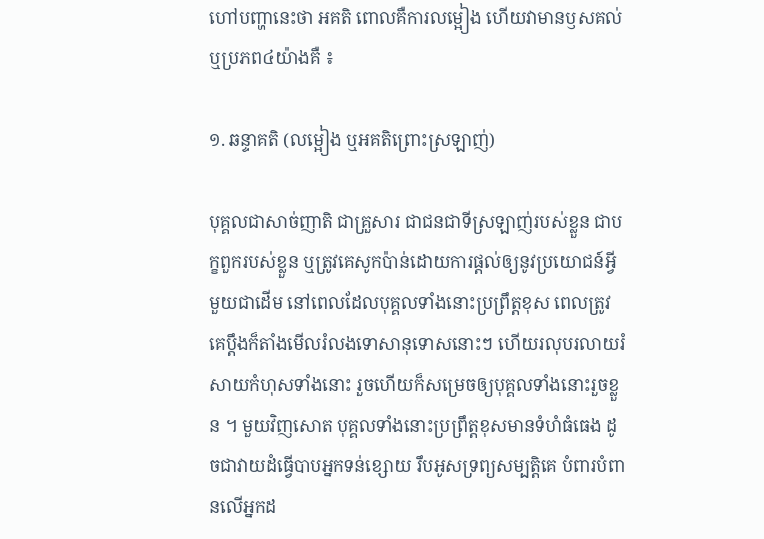ហៅបញ្ហានេះថា អគតិ ពោលគឺការលម្អៀង ហើយវាមានឫសគល់ ឬប្រភព៤យ៉ាងគឺ ៖

១. ឆន្ទាគតិ (លម្អៀង ឬអគតិព្រោះស្រឡាញ់)

បុគ្គលជាសាច់ញាតិ ជាគ្រួសារ ជាជនជាទីស្រឡាញ់របស់ខ្លួន ជាបក្ខពួករបស់ខ្លួន ឬត្រូវគេសូកប៉ាន់ដោយការផ្ដល់ឲ្យនូវប្រយោជន៍អ្វីមួយជាដើម នៅពេលដែលបុគ្គលទាំងនោះប្រព្រឹត្តខុស ពេលត្រូវគេប្ដឹងក៏តាំងមើលរំលងទោសានុទោសនោះៗ ហើយរលុបរលាយរំសាយកំហុសទាំងនោះ រួចហើយក៏សម្រេចឲ្យបុគ្គលទាំងនោះរួចខ្លួន ។ មួយវិញសោត បុគ្គលទាំងនោះប្រព្រឹត្តខុសមានទំហំធំធេង ដូចជាវាយដំធ្វើបាបអ្នកទន់ខ្សោយ រឹបអូសទ្រព្យសម្បត្តិគេ បំពារបំពានលើអ្នកដ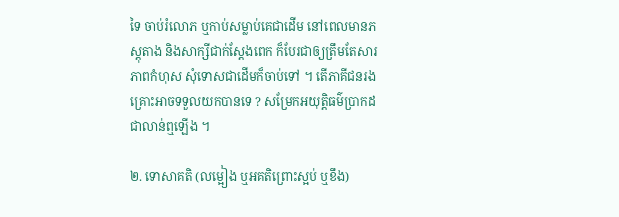ទៃ ចាប់រំលោភ ឬកាប់សម្លាប់គេជាដើម នៅពេលមានភស្តុតាង និងសាក្សីជាក់ស្ដែងពេក ក៏បែរជាឲ្យត្រឹមតែសារភាពកំហុស សុំទោសជាដើមក៏ចាប់ទៅ ។ តើភាគីជនរងគ្រោះអាចទទួលយកបានទេ ? សម្រែកអយុត្តិធម៌ប្រាកដជាលាន់ឮឡើង ។

២. ទោសាគតិ (លម្អៀង ឬអគតិព្រោះស្អប់ ឬខឹង)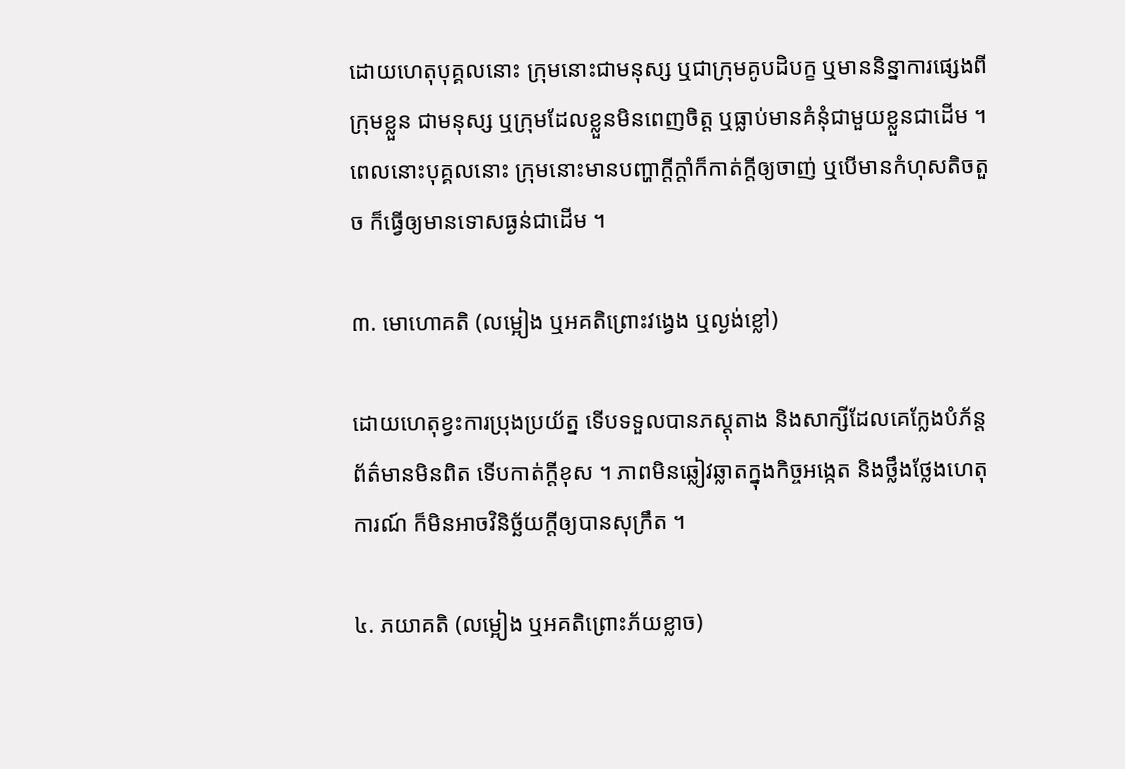ដោយហេតុបុគ្គលនោះ ក្រុមនោះជាមនុស្ស ឬជាក្រុមគូបដិបក្ខ ឬមាននិន្នាការផ្សេងពីក្រុមខ្លួន ជាមនុស្ស ឬក្រុមដែលខ្លួនមិនពេញចិត្ត ឬធ្លាប់មានគំនុំជាមួយខ្លួនជាដើម ។ ពេលនោះបុគ្គលនោះ ក្រុមនោះមានបញ្ហាក្ដីក្ដាំក៏កាត់ក្ដីឲ្យចាញ់ ឬបើមានកំហុសតិចតួច ក៏ធ្វើឲ្យមានទោសធ្ងន់ជាដើម ។

៣. មោហោគតិ (លម្អៀង ឬអគតិព្រោះវង្វេង ឬល្ងង់ខ្លៅ)

ដោយហេតុខ្វះការប្រុងប្រយ័ត្ន ទើបទទួលបានភស្តុតាង និងសាក្សីដែលគេក្លែងបំភ័ន្តព័ត៌មានមិនពិត ទើបកាត់ក្ដីខុស ។ ភាពមិនឆ្លៀវឆ្លាតក្នុងកិច្ចអង្កេត និងថ្លឹងថ្លែងហេតុការណ៍ ក៏មិនអាចវិនិច្ឆ័យក្ដីឲ្យបានសុក្រឹត ។

៤. ភយាគតិ (លម្អៀង ឬអគតិព្រោះភ័យខ្លាច)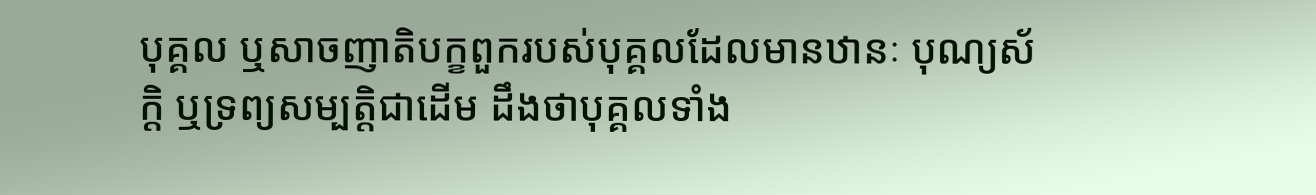បុគ្គល ឬសាចញាតិបក្ខពួករបស់បុគ្គលដែលមានឋានៈ បុណ្យស័ក្តិ ឬទ្រព្យសម្បត្តិជាដើម ដឹងថាបុគ្គលទាំង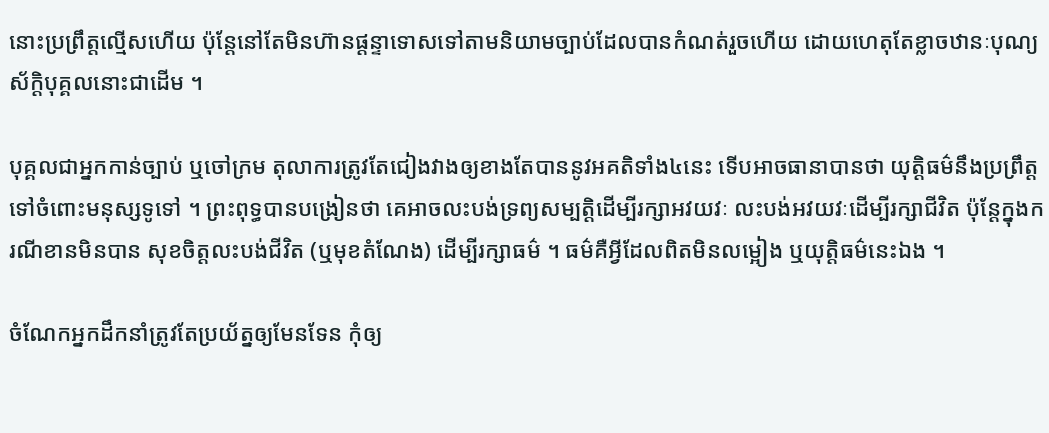នោះប្រព្រឹត្តល្មើសហើយ ប៉ុន្តែនៅតែមិនហ៊ានផ្ដន្ទាទោសទៅតាមនិយាមច្បាប់ដែលបានកំណត់រួចហើយ ដោយហេតុតែខ្លាចឋានៈបុណ្យស័ក្តិបុគ្គលនោះជាដើម ។

បុគ្គលជាអ្នកកាន់ច្បាប់ ឬចៅក្រម តុលាការត្រូវតែជៀងវាងឲ្យខាងតែបាននូវអគតិទាំង៤នេះ ទើបអាចធានាបានថា យុត្តិធម៌នឹងប្រព្រឹត្តទៅចំពោះមនុស្សទូទៅ ។ ព្រះពុទ្ធបានបង្រៀនថា គេអាចលះបង់ទ្រព្យសម្បត្តិដើម្បីរក្សាអវយវៈ លះបង់អវយវៈដើម្បីរក្សាជីវិត ប៉ុន្តែក្នុងករណីខានមិនបាន សុខចិត្តលះបង់ជីវិត (ឬមុខតំណែង) ដើម្បីរក្សាធម៌ ។ ធម៌គឺអ្វីដែលពិតមិនលម្អៀង ឬយុត្តិធម៌នេះឯង ។

ចំណែកអ្នកដឹកនាំត្រូវតែប្រយ័ត្នឲ្យមែនទែន កុំឲ្យ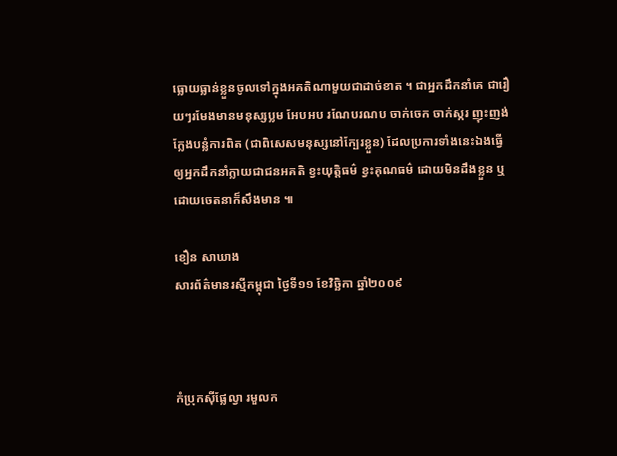ធ្លោយធ្លាន់ខ្លួនចូលទៅក្នុងអគតិណាមួយជាដាច់ខាត ។ ជាអ្នកដឹកនាំគេ ជារឿយៗរមែងមានមនុស្សប្លម អែបអប រណែបរណប ចាក់ចេក ចាក់ស្ករ ញុះញង់ ក្លែងបន្លំការពិត (ជាពិសេសមនុស្សនៅក្បែរខ្លួន) ដែលប្រការទាំងនេះឯងធ្វើឲ្យអ្នកដឹកនាំក្លាយជាជនអគតិ ខ្វះយុត្តិធម៌ ខ្វះគុណធម៌ ដោយមិនដឹងខ្លួន ឬដោយចេតនាក៏សឹងមាន ៕

ខឿន សាឃាង
សារព័ត៌មានរស្មីកម្ពុជា ថ្ងៃទី១១ ខែវិច្ឆិកា ឆ្នាំ២០០៩



កំប្រុកស៊ីផ្លែល្វា រមួលក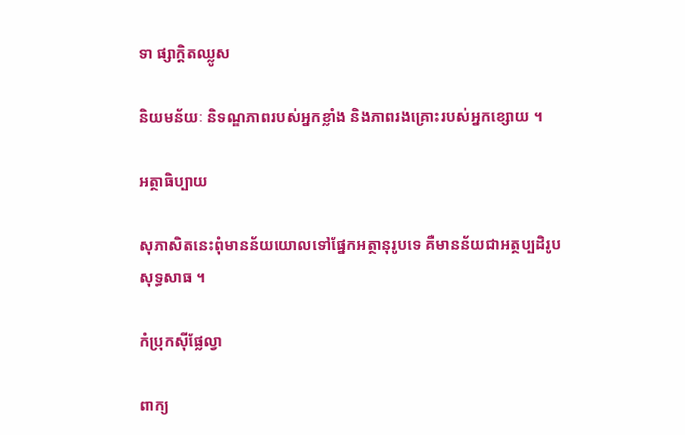ទា ផ្សាក្ដិតឈ្លូស

និយមន័យៈ និទណ្ឌភាពរបស់អ្នកខ្លាំង និងភាពរងគ្រោះរបស់អ្នកខ្សោយ ។

អត្ថាធិប្បាយ

សុភាសិតនេះពុំមានន័យយោលទៅផ្នែកអត្ថានុរូបទេ គឺមានន័យជាអត្ថប្បដិរូបសុទ្ធសាធ ។

កំប្រុកស៊ីផ្លែល្វា

ពាក្យ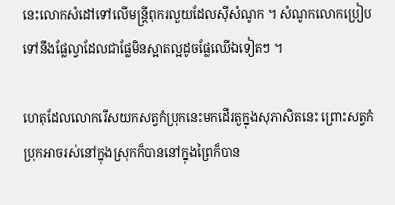នេះលោកសំដៅទៅលើមន្ត្រីពុករលួយដែលស៊ីសំណូក ។ សំណូកលោកប្រៀបទៅនឹងផ្លែល្វាដែលជាផ្លែមិនស្អាតល្អដូចផ្លែឈើឯទៀតៗ ។

ហេតុដែលលោករើសយកសត្វកំប្រុកនេះមកដើរតួក្នុងសុភាសិតនេះ ព្រោះសត្វកំប្រុកអាចរស់នៅក្នុងស្រុកក៏បាននៅក្នុងព្រៃក៏បាន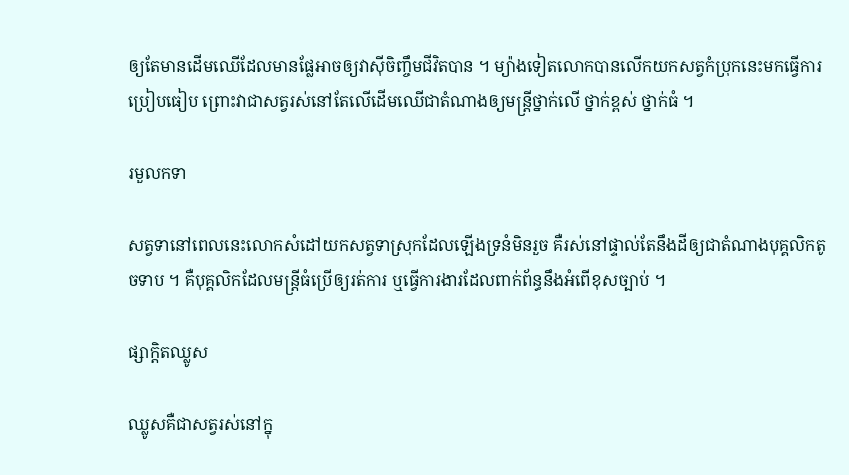ឲ្យតែមានដើមឈើដែលមានផ្លែអាចឲ្យវាស៊ីចិញ្ចឹមជីវិតបាន ។ ម្យ៉ាងទៀតលោកបានលើកយកសត្វកំប្រុកនេះមកធ្វើការប្រៀបធៀប ព្រោះវាជាសត្វរស់នៅតែលើដើមឈើជាតំណាងឲ្យមន្ត្រីថ្នាក់លើ ថ្នាក់ខ្ពស់ ថ្នាក់ធំ ។

រមួលកទា

សត្វទានៅពេលនេះលោកសំដៅយកសត្វទាស្រុកដែលឡើងទ្រនំមិនរួច គឺរស់នៅផ្ទាល់តែនឹងដីឲ្យជាតំណាងបុគ្គលិកតូចទាប ។ គឺបុគ្គលិកដែលមន្ត្រីធំប្រើឲ្យរត់ការ ឬធ្វើការងារដែលពាក់ព័ន្ធនឹងអំពើខុសច្បាប់ ។

ផ្សាក្ដិតឈ្លូស

ឈ្លូសគឺជាសត្វរស់នៅក្នុ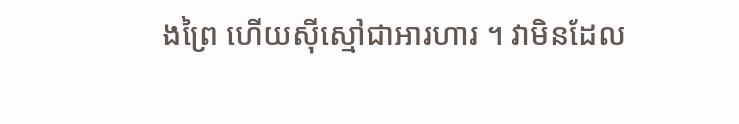ងព្រៃ ហើយស៊ីស្មៅជាអារហារ ។ វាមិនដែល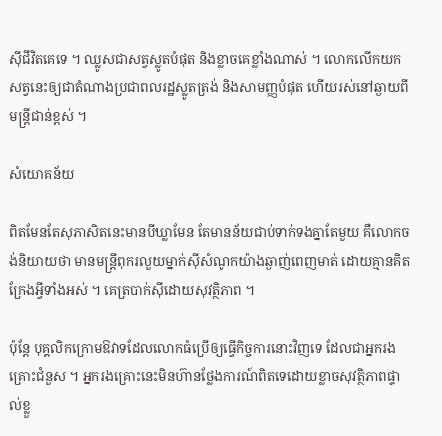ស៊ីជីវិតគេទេ ។ ឈ្លូសជាសត្វស្លូតបំផុត និងខ្លាចគេខ្លាំងណាស់ ។ លោកលើកយកសត្វនេះឲ្យជាតំណាងប្រជាពលរដ្ឋស្លូតត្រង់ និងសាមញ្ញបំផុត ហើយរស់នៅឆ្ងាយពីមន្ត្រីជាន់ខ្ពស់ ។

សំយោគន័យ

ពិតមែនតែសុភាសិតនេះមានបីឃ្លាមែន តែមានន័យជាប់ទាក់ទងគ្នាតែមួយ គឺលោកចង់និយាយថា មានមន្ត្រីពុករលួយម្នាក់ស៊ីសំណូកយ៉ាងឆ្ងាញ់ពេញមាត់ ដោយគ្មានគិតក្រែងអ្វីទាំងអស់ ។ គេត្របាក់ស៊ីដោយសុវត្ថិភាព ។

ប៉ុន្តែ បុគ្គលិកក្រោមឱវាទដែលលោកធំប្រើឲ្យធ្វើកិច្ចការនោះវិញទេ ដែលជាអ្នករងគ្រោះជំនួស ។ អ្នករងគ្រោះនេះមិនហ៊ានថ្លែងការណ៍ពិតទេដោយខ្លាចសុវត្ថិភាពផ្ទាល់ខ្លួ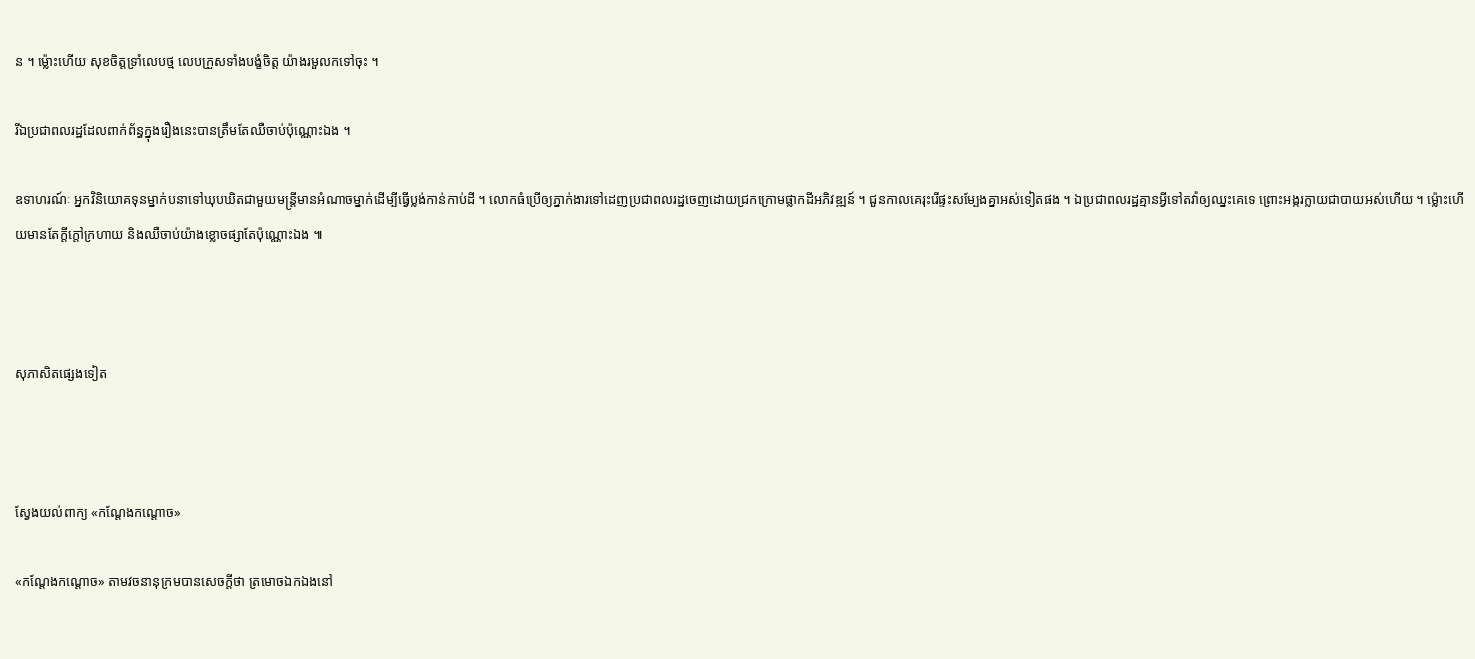ន ។ ម្ល៉ោះហើយ សុខចិត្តទ្រាំលេបថ្ម លេបក្រួសទាំងបង្ខំចិត្ត យ៉ាងរមួលកទៅចុះ ។

រីឯប្រជាពលរដ្ឋដែលពាក់ព័ន្ធក្នុងរឿងនេះបានត្រឹមតែឈឺចាប់ប៉ុណ្ណោះឯង ។

ឧទាហរណ៍ៈ អ្នកវិនិយោគទុនម្នាក់បនាទៅឃុបឃិតជាមួយមន្ត្រីមានអំណាចម្នាក់ដើម្បីធ្វើប្លង់កាន់កាប់ដី ។ លោកធំប្រើឲ្យភ្នាក់ងារទៅដេញប្រជាពលរដ្ឋចេញដោយជ្រកក្រោមផ្លាកដីអភិវឌ្ឍន៍ ។ ជួនកាលគេរុះរើផ្ទះសម្បែងគ្នាអស់ទៀតផង ។ ឯប្រជាពលរដ្ឋគ្មានអ្វីទៅតវ៉ាឲ្យឈ្នះគេទេ ព្រោះអង្ករក្លាយជាបាយអស់ហើយ ។ ម្ល៉ោះហើយមានតែក្ដីក្ដៅក្រហាយ និងឈឺចាប់យ៉ាងខ្លោចផ្សាតែប៉ុណ្ណោះឯង ៕



សុភាសិតផ្សេងទៀត



ស្វែងយល់ពាក្យ «កណ្ដែងកណ្ដោច»

«កណ្ដែងកណ្ដោច» តាមវចនានុក្រមបានសេចក្ដីថា ត្រមោចឯកឯងនៅ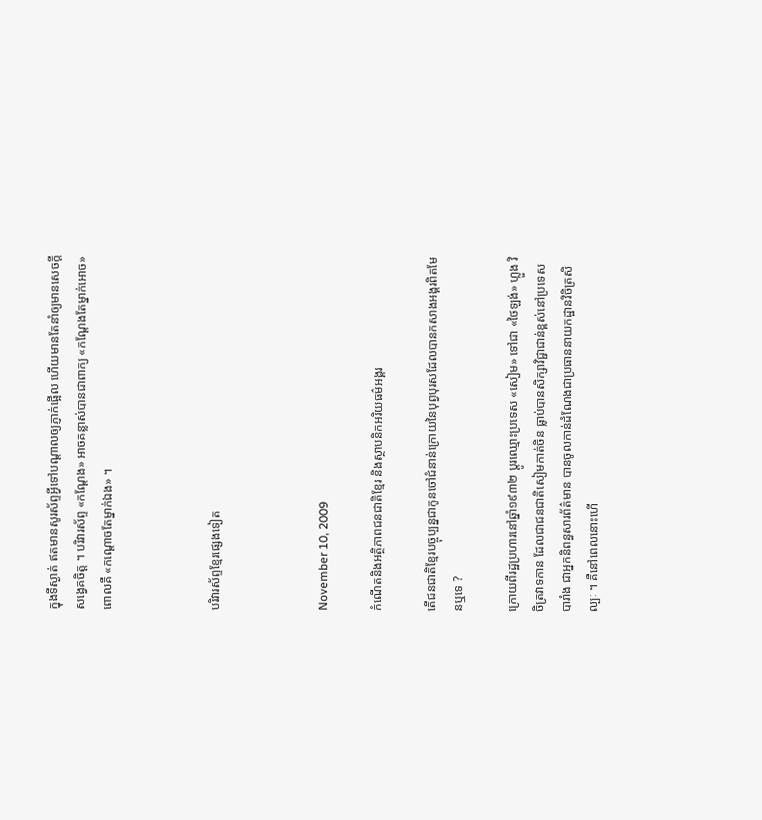ក្នុងទីស្ងាត់ ឥតមានសូរស័ព្ទអ្វីទៅបណ្ដាលឲ្យភ្ញាក់ផ្អើល ហើយមានតែនាំឲ្យមានសេចក្ដីសង្វេគចិត្ត ។ បរិវារស័ព្ទ «កណ្ដែង» អាចគន្លាស់បានជាពាក្យ «កណ្ដែងតែម្នាក់អោច» ពោលគឺ «កណ្ដោចតែម្នាក់ឯង» ។



បរិវារស័ព្ទខ្មែរផ្សេងទៀត



November 10, 2009

កំណើតនិងអត្ថិភាពជនជាតិខ្មែរ និងស្ថាបនិកអរិយធម៌អង្គរ

តើជនជាតិខ្មែរបច្ចុប្បន្នជាកូនចៅជំនាន់ក្រោយនៃបុព្វបុរសដែលបានកសាងអង្គរពិតមែនឬទេ ?

ក្រោយពីរដ្ឋប្រហារនៅឆ្នាំ១៩៣២ ប្ដូរឈ្មោះប្រទេស «សៀម» ទៅជា «ថៃឡង់» ហ្លួង វិចិត្រវាទកាន ដែលជាជនជាតិសៀមកាត់ចិន ធ្លាប់បានសិក្សាវិជ្ជាជាន់ខ្ពស់នៅប្រទេសបារាំង ជាអ្នកនិពន្ធសារព័ត៌មាន បានចូលកាន់ដំណែងជាប្រធាននាយកដ្ឋានវិចិត្រសិល្បៈ ។ គឺនៅពេលនោះហើ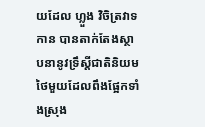យដែល ហ្លួង វិចិត្រវាទកាន បានតាក់តែងស្ថាបនានូវទ្រឹស្ដីជាតិនិយមថៃមួយដែលពឹងផ្អែកទាំងស្រុង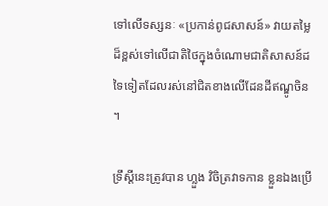ទៅលើទស្សនៈ «ប្រកាន់ពូជសាសន៍» វាយតម្លៃដ៏ខ្ពស់ទៅលើជាតិថៃក្នុងចំណោមជាតិសាសន៍ដទៃទៀតដែលរស់នៅជិតខាងលើដែនដីឥណ្ឌូចិន ។

ទ្រឹស្ដីនេះត្រូវបាន ហ្លួង វិចិត្រវាទកាន ខ្លួនឯងប្រើ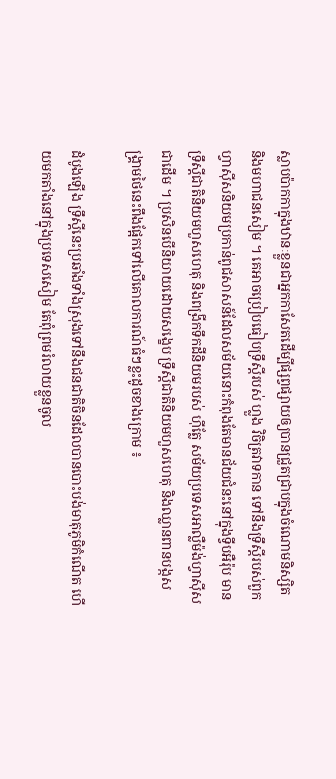ស្លាបប៉ាកកាក្នុងឋានៈខ្លួនជាអ្នកកាសែតដើម្បីផ្សព្វផ្សាយឲ្យបានជ្រួតជ្រាបក្នុងចំណោមនិស្សិត និងមហាជនសៀម ។ គេអាចប្រៀបធៀបទ្រឹស្ដីរបស់ ហ្លួង វិចិត្រវាទកាន ទៅនឹងទ្រឹស្ដីរបស់ពួកហ្វាស៊ីសនិយមប្រកាន់ពូជសាសន៍ដែលសម័យនោះកំពុងតែមានជ័យជំនះនៅក្នុងទ្វីបអឺរ៉ុប មានទ្រឹស្ដីជាតិនិយមហួសហេតុ និងពង្រីកទឹកដីនិយមរបស់ ហ៊ីត្លែ សម័យប្រទេសអាល្លឺម៉ង់ហ្វាស៊ីសជាដើម ។ ប្រសិនបើនិយាយដោយសង្ខេប ទ្រឹស្ដីជាតិនិយមហួសហេតុ និងឈ្លានពានបង្កសង្គ្រាមថៃនេះពឹងផ្អែកទៅលើគោលការណ៍ធំៗខ្លះដូចខាងក្រោម ៖

ដំបូងឡើង ទ្រឹស្ដីនេះប្រឆាំងទាំងស្រុងទៅនឹងជនជាតិចិនដែលបានបោះបង់មាតុភូមិកំណើត ហើយមកតាំងនៅក្នុងប្រទេសសៀម តែពុំព្រមរំលាយខ្លួនចូល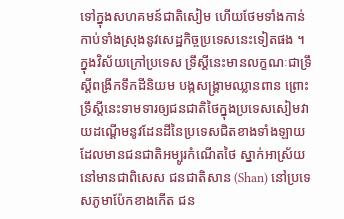ទៅក្នុងសហគមន៍ជាតិសៀម ហើយថែមទាំងកាន់កាប់ទាំងស្រុងនូវសេដ្ឋកិច្ចប្រទេសនេះទៀតផង ។ ក្នុងវិស័យក្រៅប្រទេស ទ្រឹស្ដីនេះមានលក្ខណៈជាទ្រឹស្ដីពង្រីកទឹកដីនិយម បង្កសង្គ្រាមឈ្លានពាន ព្រោះទ្រឹស្ដីនេះទាមទារឲ្យជនជាតិថៃក្នុងប្រទេសសៀមវាយដណ្ដើមនូវដែនដីនៃប្រទេសជិតខាងទាំងឡាយដែលមានជនជាតិអម្បូរកំណើតថៃ ស្នាក់អាស្រ័យនៅមានជាពិសេស ជនជាតិសាន (Shan) នៅប្រទេសភូមាប៉ែកខាងកើត ជន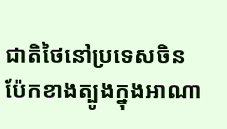ជាតិថៃនៅប្រទេសចិនប៉ែកខាងត្បូងក្នុងអាណា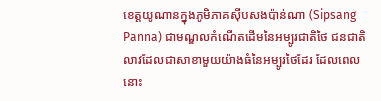ខេត្តយូណានក្នុងភូមិភាគស៊ីបសងប៉ាន់ណា (Sipsang Panna) ជាមណ្ឌលកំណើតដើមនៃអម្បូរជាតិថៃ ជនជាតិលាវដែលជាសាខាមួយយ៉ាងធំនៃអម្បូរថៃដែរ ដែលពេលនោះ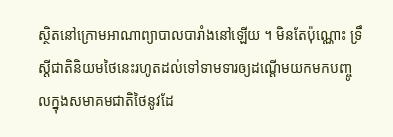ស្ថិតនៅក្រោមអាណាព្យាបាលបារាំងនៅឡើយ ។ មិនតែប៉ុណ្ណោះ ទ្រឹស្ដីជាតិនិយមថៃនេះរហូតដល់ទៅទាមទារឲ្យដណ្ដើមយកមកបញ្ចូលក្នុងសមាគមជាតិថៃនូវដែ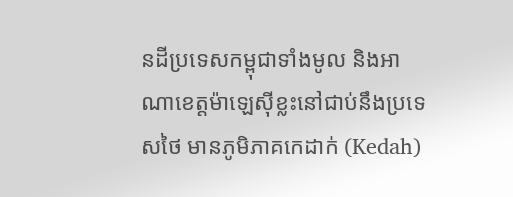នដីប្រទេសកម្ពុជាទាំងមូល និងអាណាខេត្តម៉ាឡេស៊ីខ្លះនៅជាប់នឹងប្រទេសថៃ មានភូមិភាគកេដាក់ (Kedah)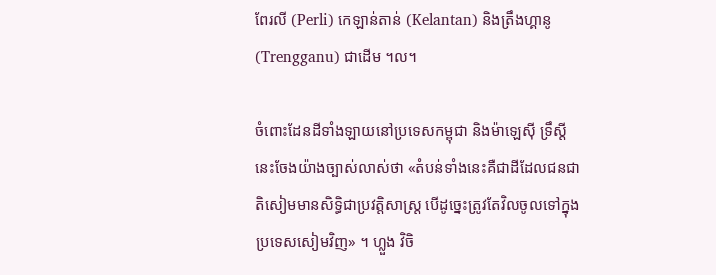ពែរលី (Perli) កេឡាន់តាន់ (Kelantan) និងត្រឹងហ្គានូ (Trengganu) ជាដើម ។ល។

ចំពោះដែនដីទាំងឡាយនៅប្រទេសកម្ពុជា និងម៉ាឡេស៊ី ទ្រឹស្ដីនេះចែងយ៉ាងច្បាស់លាស់ថា «តំបន់ទាំងនេះគឺជាដីដែលជនជាតិសៀមមានសិទ្ធិជាប្រវត្តិសាស្ត្រ បើដូច្នេះត្រូវតែវិលចូលទៅក្នុងប្រទេសសៀមវិញ» ។ ហ្លួង វិចិ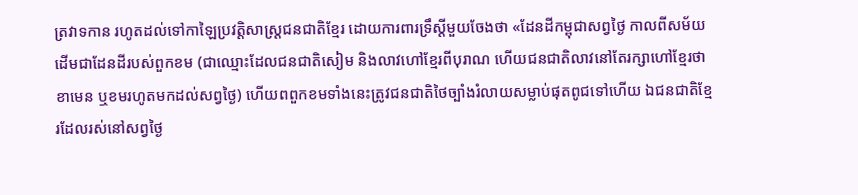ត្រវាទកាន រហូតដល់ទៅកាឡៃប្រវត្តិសាស្ត្រជនជាតិខ្មែរ ដោយការពារទ្រឹស្ដីមួយចែងថា «ដែនដីកម្ពុជាសព្វថ្ងៃ កាលពីសម័យដើមជាដែនដីរបស់ពួកខម (ជាឈ្មោះដែលជនជាតិសៀម និងលាវហៅខ្មែរពីបុរាណ ហើយជនជាតិលាវនៅតែរក្សាហៅខ្មែរថាខាមេន ឬខមរហូតមកដល់សព្វថ្ងៃ) ហើយពពួកខមទាំងនេះត្រូវជនជាតិថៃច្បាំងរំលាយសម្លាប់ផុតពូជទៅហើយ ឯជនជាតិខ្មែរដែលរស់នៅសព្វថ្ងៃ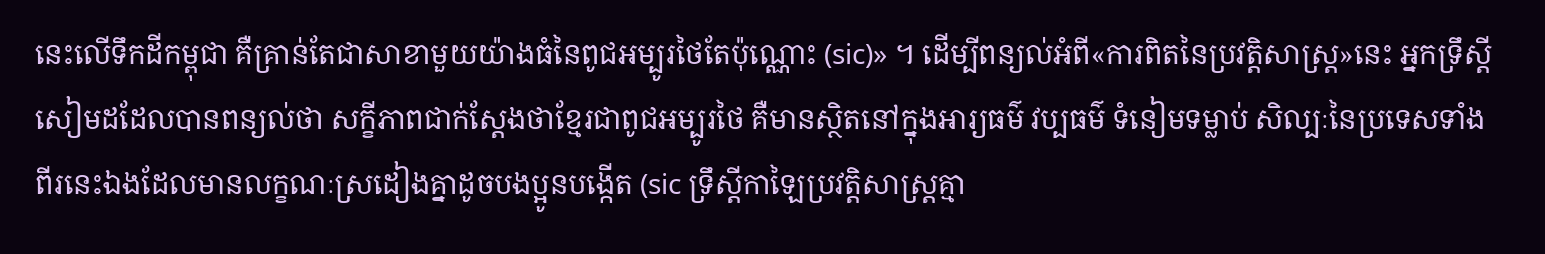នេះលើទឹកដីកម្ពុជា គឺគ្រាន់តែជាសាខាមួយយ៉ាងធំនៃពូជអម្បូរថៃតែប៉ុណ្ណោះ (sic)» ។ ដើម្បីពន្យល់អំពី«ការពិតនៃប្រវត្តិសាស្ត្រ»នេះ អ្នកទ្រឹស្ដីសៀមដដែលបានពន្យល់ថា សក្ខីភាពជាក់ស្ដែងថាខ្មែរជាពូជអម្បូរថៃ គឺមានស្ថិតនៅក្នុងអារ្យធម៌ វប្បធម៌ ទំនៀមទម្លាប់ សិល្បៈនៃប្រទេសទាំងពីរនេះឯងដែលមានលក្ខណៈស្រដៀងគ្នាដូចបងប្អូនបង្កើត (sic ទ្រឹស្ដីកាឡៃប្រវត្តិសាស្ត្រគ្មា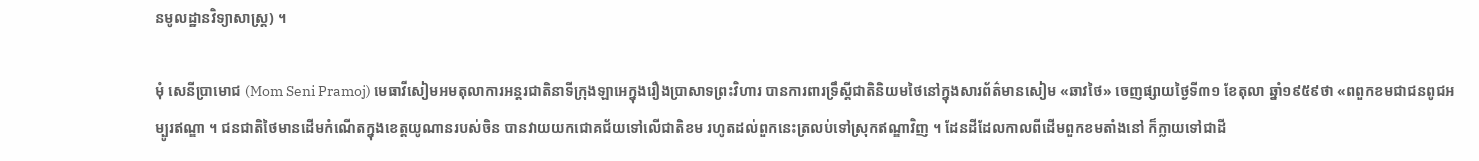នមូលដ្ឋានវិទ្យាសាស្ត្រ) ។

មុំ សេនីប្រាមោជ (Mom Seni Pramoj) មេធាវីសៀមអមតុលាការអន្តរជាតិនាទីក្រុងឡាអេក្នុងរឿងប្រាសាទព្រះវិហារ បានការពារទ្រឹស្ដីជាតិនិយមថៃនៅក្នុងសារព័ត៌មានសៀម «ឆាវថៃ» ចេញផ្សាយថ្ងៃទី៣១ ខែតុលា ឆ្នាំ១៩៥៩ថា «ពពួកខមជាជនពូជអម្បូរឥណ្ឌា ។ ជនជាតិថៃមានដើមកំណើតក្នុងខេត្តយូណានរបស់ចិន បានវាយយកជោគជ័យទៅលើជាតិខម រហូតដល់ពួកនេះត្រលប់ទៅស្រុកឥណ្ឌាវិញ ។ ដែនដីដែលកាលពីដើមពួកខមតាំងនៅ ក៏ក្លាយទៅជាដី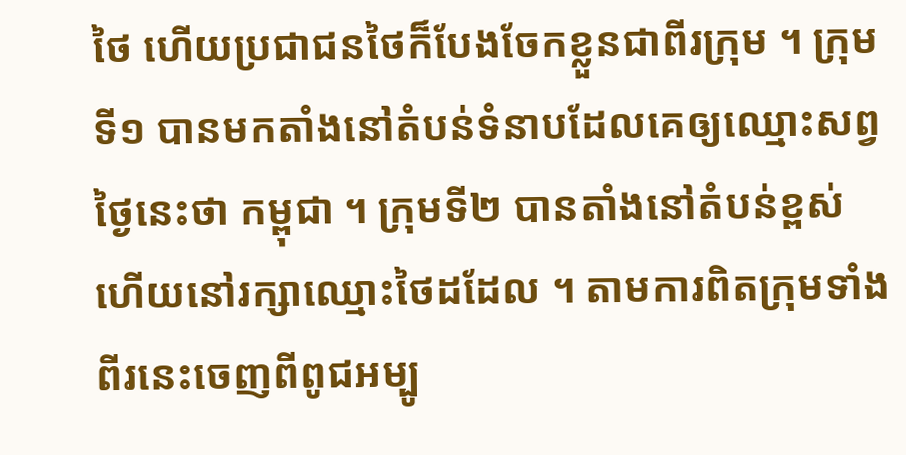ថៃ ហើយប្រជាជនថៃក៏បែងចែកខ្លួនជាពីរក្រុម ។ ក្រុមទី១ បានមកតាំងនៅតំបន់ទំនាបដែលគេឲ្យឈ្មោះសព្វថ្ងៃនេះថា កម្ពុជា ។ ក្រុមទី២ បានតាំងនៅតំបន់ខ្ពស់ ហើយនៅរក្សាឈ្មោះថៃដដែល ។ តាមការពិតក្រុមទាំងពីរនេះចេញពីពូជអម្បូ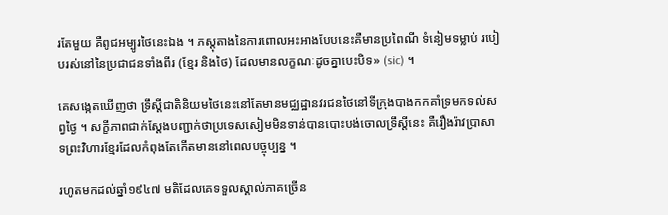រតែមួយ គឺពូជអម្បូរថៃនេះឯង ។ ភស្ដុតាងនៃការពោលអះអាងបែបនេះគឺមានប្រពៃណី ទំនៀមទម្លាប់ របៀបរស់នៅនៃប្រជាជនទាំងពីរ (ខ្មែរ និងថៃ) ដែលមានលក្ខណៈដូចគ្នាបេះបិទ» (sic) ។

គេសង្កេតឃើញថា ទ្រឹស្ដីជាតិនិយមថៃនេះនៅតែមានមជ្ឈដ្ឋានវរជនថៃនៅទីក្រុងបាងកកគាំទ្រមកទល់សព្វថ្ងៃ ។ សក្ខីភាពជាក់ស្ដែងបញ្ជាក់ថាប្រទេសសៀមមិនទាន់បានបោះបង់ចោលទ្រឹស្ដីនេះ គឺរឿងរ៉ាវប្រាសាទព្រះវិហារខ្មែរដែលកំពុងតែកើតមាននៅពេលបច្ចុប្បន្ន ។

រហូតមកដល់ឆ្នាំ១៩៤៧ មតិដែលគេទទួលស្គាល់ភាគច្រើន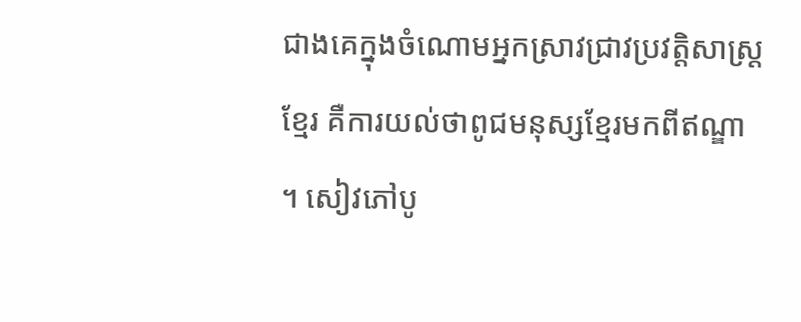ជាងគេក្នុងចំណោមអ្នកស្រាវជ្រាវប្រវត្តិសាស្ត្រខ្មែរ គឺការយល់ថាពូជមនុស្សខ្មែរមកពីឥណ្ឌា ។ សៀវភៅបូ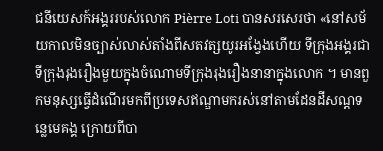ជនីយេសក៍អង្គររបស់លោក Pièrre Loti បានសរសេរថា «នៅសម័យកាលមិនច្បាស់លាស់តាំងពីសតវត្សយូរអង្វែងហើយ ទីក្រុងអង្គរជាទីក្រុងរុងរឿងមួយក្នុងចំណោមទីក្រុងរុងរឿងនានាក្នុងលោក ។ មានពួកមនុស្សធ្វើដំណើរមកពីប្រទេសឥណ្ឌាមករស់នៅតាមដែនដីសណ្ដទន្លេមេគង្គ ក្រោយពីបា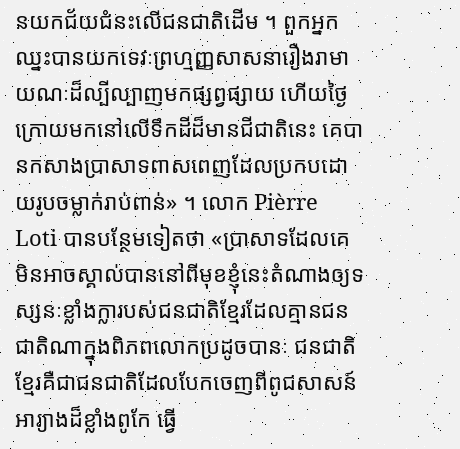នយកជ័យជំនះលើជនជាតិដើម ។ ពួកអ្នកឈ្នះបានយកទេវៈព្រហ្មញ្ញសាសនារឿងរាមាយណៈដ៏ល្បីល្បាញមកផ្សព្វផ្សាយ ហើយថ្ងៃក្រោយមកនៅលើទឹកដីដ៏មានជីជាតិនេះ គេបានកសាងប្រាសាទពាសពេញដែលប្រកបដោយរូបចម្លាក់រាប់ពាន់» ។ លោក Pièrre Loti បានបន្ថែមទៀតថា «ប្រាសាទដែលគេមិនអាចស្គាល់បាននៅពីមុខខ្ញុំនេះតំណាងឲ្យទស្សនៈខ្លាំងក្លារបស់ជនជាតិខ្មែរដែលគ្មានជនជាតិណាក្នុងពិភពលោកប្រដូចបានៈ ជនជាតិខ្មែរគឺជាជនជាតិដែលបែកចេញពីពូជសាសន៍អារ្យាងដ៏ខ្លាំងពូកែ ធ្វើ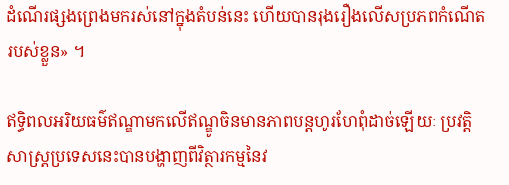ដំណើរផ្សងព្រេងមករស់នៅក្នុងតំបន់នេះ ហើយបានរុងរឿងលើសប្រភពកំណើតរបស់ខ្លួន» ។

ឥទ្ធិពលអរិយធម៌ឥណ្ឌាមកលើឥណ្ឌូចិនមានភាពបន្តហូរហែពុំដាច់ឡើយៈ ប្រវត្តិសាស្ត្រប្រទេសនេះបានបង្ហាញពីវិត្ថារកម្មនៃវ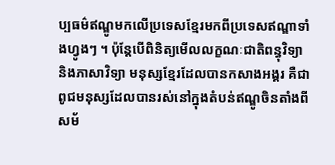ប្បធម៌ឥណ្ឌូមកលើប្រទេសខ្មែរមកពីប្រទេសឥណ្ឌាទាំងហ្វូងៗ ។ ប៉ុន្តែបើពិនិត្យមើលលក្ខណៈជាតិពន្ធុវិទ្យា និងភាសាវិទ្យា មនុស្សខ្មែរដែលបានកសាងអង្គរ គឺជាពូជមនុស្សដែលបានរស់នៅក្នុងតំបន់ឥណ្ឌូចិនតាំងពីសម័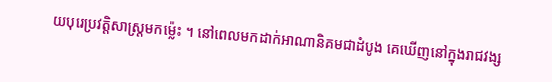យបុរេប្រវត្តិសាស្ត្រមកម្ល៉េះ ។ នៅពេលមកដាក់អាណានិគមជាដំបូង គេឃើញនៅក្នុងរាជវង្ស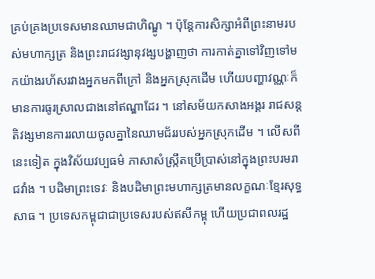គ្រប់គ្រងប្រទេសមានឈាមជាហិណ្ឌូ ។ ប៉ុន្តែការសិក្សាអំពីព្រះនាមរបស់មហាក្សត្រ និងព្រះរាជវង្សានុវង្សបង្ហាញថា ការកាត់គ្នាទៅវិញទៅមកយ៉ាងរហ័សរវាងអ្នកមកពីក្រៅ និងអ្នកស្រុកដើម ហើយបញ្ហាវណ្ណៈក៏មានការធូរស្រាលជាងនៅឥណ្ឌាដែរ ។ នៅសម័យកសាងអង្គរ រាជសន្តតិវង្សមានការរលាយចូលគ្នានៃឈាមជ័ររបស់អ្នកស្រុកដើម ។ លើសពីនេះទៀត ក្នុងវិស័យវប្បធម៌ ភាសាសំស្ក្រឹតប្រើប្រាស់នៅក្នុងព្រះបរមរាជវាំង ។ បដិមាព្រះទេវៈ និងបដិមាព្រះមហាក្សត្រមានលក្ខណៈខ្មែរសុទ្ធសាធ ។ ប្រទេសកម្ពុជាជាប្រទេសរបស់ឥសីកម្ពុ ហើយប្រជាពលរដ្ឋ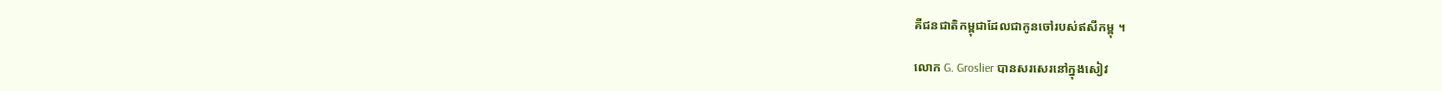គឺជនជាតិកម្ពុជាដែលជាកូនចៅរបស់ឥសីកម្ពុ ។

លោក G. Groslier បានសរសេរនៅក្នុងសៀវ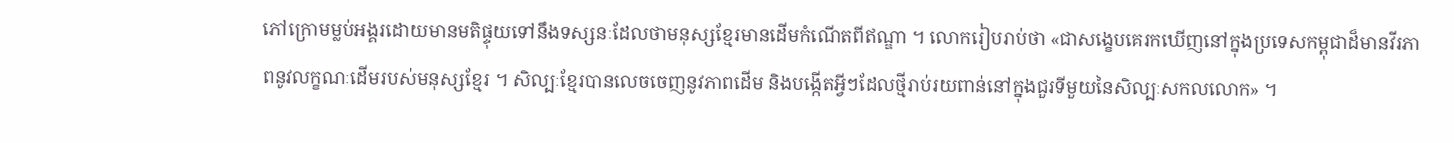ភៅក្រោមម្លប់អង្គរដោយមានមតិផ្ទុយទៅនឹងទស្សនៈដែលថាមនុស្សខ្មែរមានដើមកំណើតពីឥណ្ឌា ។ លោករៀបរាប់ថា «ជាសង្ខេបគេរកឃើញនៅក្នុងប្រទេសកម្ពុជាដ៏មានវីរភាពនូវលក្ខណៈដើមរបស់មនុស្សខ្មែរ ។ សិល្បៈខ្មែរបានលេចចេញនូវភាពដើម និងបង្កើតអ្វីៗដែលថ្មីរាប់រយពាន់នៅក្នុងជួរទីមួយនៃសិល្បៈសកលលោក» ។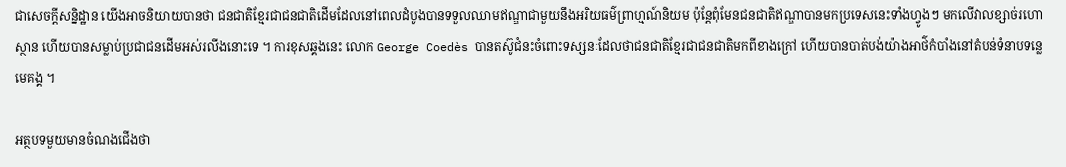ជាសេចក្ដីសន្និដ្ឋាន យើងអាចនិយាយបានថា ជនជាតិខ្មែរជាជនជាតិដើមដែលនៅពេលដំបូងបានទទួលឈាមឥណ្ឌាជាមួយនឹងអរិយធម៌ព្រាហ្មណ៍និយម ប៉ុន្តែពុំមែនជនជាតិឥណ្ឌាបានមកប្រទេសនេះទាំងហ្វូងៗ មកលើវាលខ្សាច់រហោស្ថាន ហើយបានសម្លាប់ប្រជាជនដើមអស់រលីងនោះទេ ។ ការខុសឆ្គងនេះ លោក George Coedès បានតស៊ូជំនះចំពោះទស្សនៈដែលថាជនជាតិខ្មែរជាជនជាតិមកពីខាងក្រៅ ហើយបានបាត់បង់យ៉ាងអាថ៌កំបាំងនៅតំបន់ទំនាបទន្លេមេគង្គ ។

អត្ថបទមួយមានចំណងជើងថា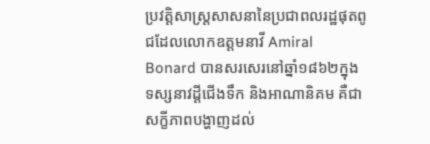ប្រវត្តិសាស្ត្រសាសនានៃប្រជាពលរដ្ឋផុតពូជដែលលោកឧត្ដមនាវី Amiral Bonard បានសរសេរនៅឆ្នាំ១៨៦២ក្នុងទស្សនាវដ្ដីជើងទឹក និងអាណានិគម គឺជាសក្ខីភាពបង្ហាញដល់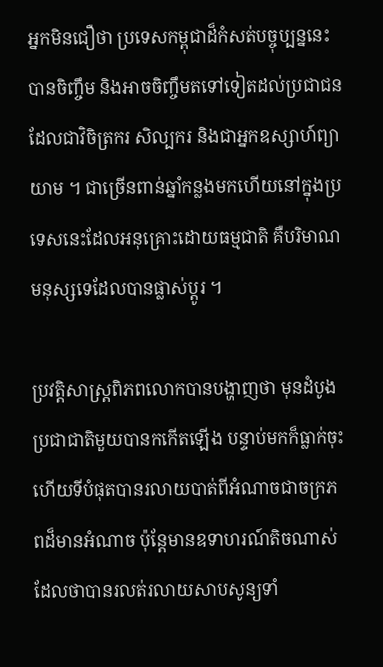អ្នកមិនជឿថា ប្រទេសកម្ពុជាដ៏កំសត់បច្ចុប្បន្ននេះ បានចិញ្ចឹម និងអាចចិញ្ចឹមតទៅទៀតដល់ប្រជាជនដែលជាវិចិត្រករ សិល្បករ និងជាអ្នកឧស្សាហ៍ព្យាយាម ។ ជាច្រើនពាន់ឆ្នាំកន្លងមកហើយនៅក្នុងប្រទេសនេះដែលអនុគ្រោះដោយធម្មជាតិ គឺបរិមាណមនុស្សទេដែលបានផ្លាស់ប្ដូរ ។

ប្រវត្តិសាស្ត្រពិភពលោកបានបង្ហាញថា មុនដំបូងប្រជាជាតិមួយបានកកើតឡើង បន្ទាប់មកក៏ធ្លាក់ចុះ ហើយទីបំផុតបានរលាយបាត់ពីអំណាចជាចក្រភពដ៏មានអំណាច ប៉ុន្តែមានឧទាហរណ៍តិចណាស់ដែលថាបានរលត់រលាយសាបសូន្យទាំ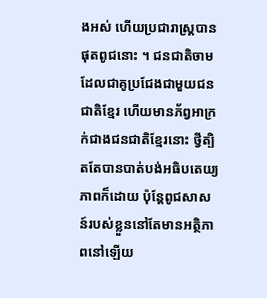ងអស់ ហើយប្រជារាស្ត្របានផុតពូជនោះ ។ ជនជាតិចាមដែលជាគូប្រជែងជាមួយជនជាតិខ្មែរ ហើយមានភ័ព្វអាក្រក់ជាងជនជាតិខ្មែរនោះ ថ្វីត្បិតតែបានបាត់បង់អធិបតេយ្យភាពក៏ដោយ ប៉ុន្តែពូជសាសន៍របស់ខ្លួននៅតែមានអត្ថិភាពនៅឡើយ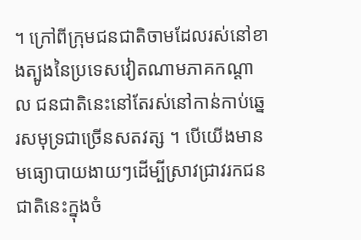។ ក្រៅពីក្រុមជនជាតិចាមដែលរស់នៅខាងត្បូងនៃប្រទេសវៀតណាមភាគកណ្ដាល ជនជាតិនេះនៅតែរស់នៅកាន់កាប់ឆ្នេរសមុទ្រជាច្រើនសតវត្ស ។ បើយើងមានមធ្យោបាយងាយៗដើម្បីស្រាវជ្រាវរកជនជាតិនេះក្នុងចំ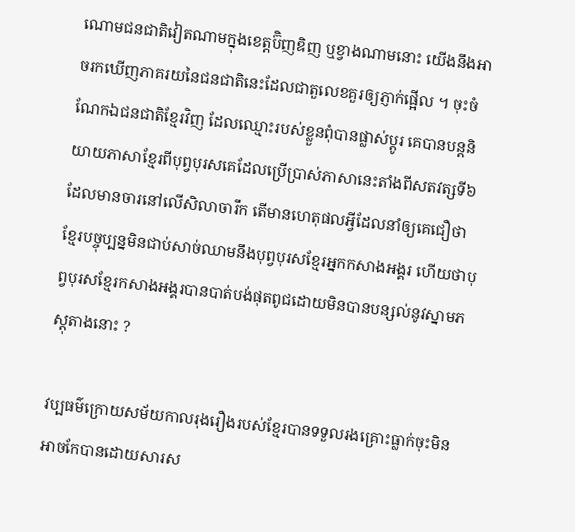ណោមជនជាតិវៀតណាមក្នុងខេត្តប៊ិញឌិញ ឬខ្វាងណាមនោះ យើងនឹងអាចរកឃើញភាគរយនៃជនជាតិនេះដែលជាតួលេខគួរឲ្យភ្ញាក់ផ្អើល ។ ចុះចំណែកឯជនជាតិខ្មែរវិញ ដែលឈ្មោះរបស់ខ្លួនពុំបានផ្លាស់ប្ដូរ គេបានបន្តនិយាយភាសាខ្មែរពីបុព្វបុរសគេដែលប្រើប្រាស់ភាសានេះតាំងពីសតវត្សទី៦ដែលមានចារនៅលើសិលាចារឹក តើមានហេតុផលអ្វីដែលនាំឲ្យគេជឿថា ខ្មែរបច្ចុប្បន្នមិនជាប់សាច់ឈាមនឹងបុព្វបុរសខ្មែរអ្នកកសាងអង្គរ ហើយថាបុព្វបុរសខ្មែរកសាងអង្គរបានបាត់បង់ផុតពូជដោយមិនបានបន្សល់នូវស្នាមភស្តុតាងនោះ ?

វប្បធម៌ក្រោយសម័យកាលរុងរឿងរបស់ខ្មែរបានទទួលរងគ្រោះធ្លាក់ចុះមិនអាចកែបានដោយសារស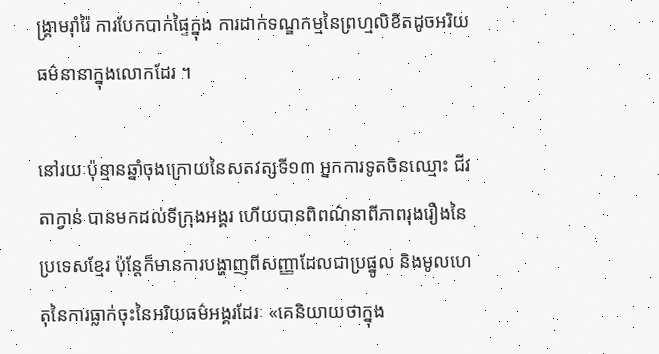ង្គ្រាមរ៉ាំរ៉ៃ ការបែកបាក់ផ្ទៃក្នុង ការដាក់ទណ្ឌកម្មនៃព្រហ្មលិខិតដូចអរិយធម៌នានាក្នុងលោកដែរ ។

នៅរយៈប៉ុន្មានឆ្នាំចុងក្រោយនៃសតវត្សទី១៣ អ្នកការទូតចិនឈ្មោះ ជីវ តាក្វាន់ បានមកដល់ទីក្រុងអង្គរ ហើយបានពិពណ៌នាពីភាពរុងរឿងនៃប្រទេសខ្មែរ ប៉ុន្តែក៏មានការបង្ហាញពីសញ្ញាដែលជាប្រផ្នូល និងមូលហេតុនៃការធ្លាក់ចុះនៃអរិយធម៌អង្គរដែរៈ «គេនិយាយថាក្នុង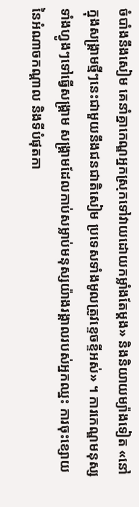ចំបាំងនឹងសៀម គេនាំគ្នាកេណ្ឌអ្នកស្រុកទៅវាយដោយកម្លាំងតែម្ដង» និងនិយាយម្យ៉ាងទៀត «នៅក្នុងសង្គ្រាមថ្មីៗនេះជាមួយនឹងជនជាតិសៀម ប្រទេសទាំងមូលត្រូវខ្ទេចខ្ទីអស់» ។ ការកេណ្ឌមនុស្សទាំងហ្វូងៗទៅធ្វើសង្គ្រាម សង្គ្រាមដែលកាប់សម្លាប់មនុស្សយ៉ាងរង្គាលរបស់អ្នកឈ្នះ ការចុះខ្សោយនៃអំណាចកណ្ដាល និងទីបំផុតកា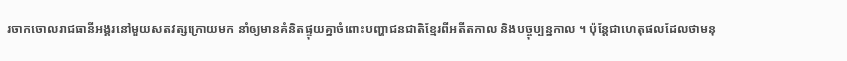រចាកចោលរាជធានីអង្គរនៅមួយសតវត្សក្រោយមក នាំឲ្យមានគំនិតផ្ទុយគ្នាចំពោះបញ្ហាជនជាតិខ្មែរពីអតីតកាល និងបច្ចុប្បន្នកាល ។ ប៉ុន្តែជាហេតុផលដែលថាមនុ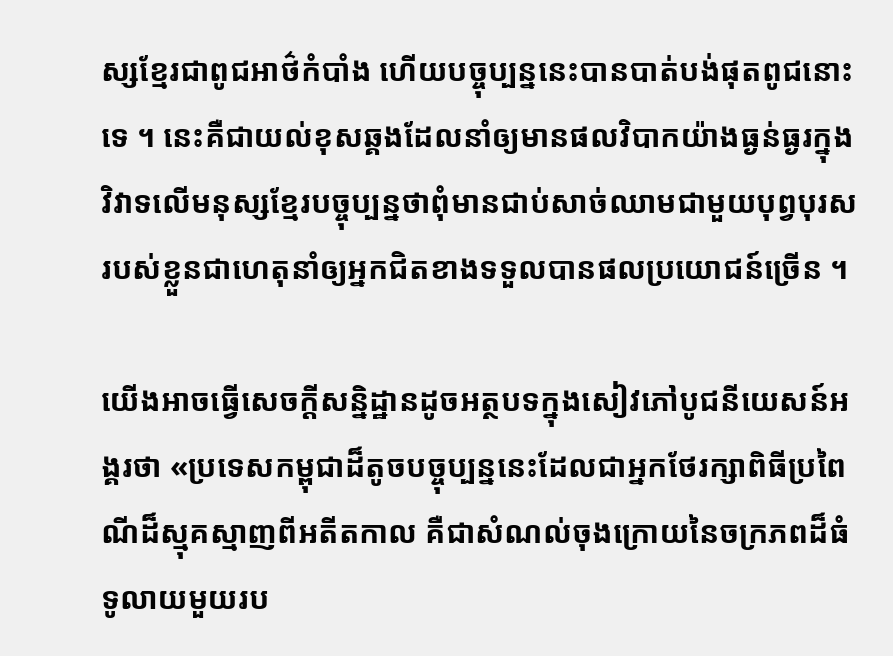ស្សខ្មែរជាពូជអាថ៌កំបាំង ហើយបច្ចុប្បន្ននេះបានបាត់បង់ផុតពូជនោះទេ ។ នេះគឺជាយល់ខុសឆ្គងដែលនាំឲ្យមានផលវិបាកយ៉ាងធ្ងន់ធ្ងរក្នុងវិវាទលើមនុស្សខ្មែរបច្ចុប្បន្នថាពុំមានជាប់សាច់ឈាមជាមួយបុព្វបុរសរបស់ខ្លួនជាហេតុនាំឲ្យអ្នកជិតខាងទទួលបានផលប្រយោជន៍ច្រើន ។

យើងអាចធ្វើសេចក្ដីសន្និដ្ឋានដូចអត្ថបទក្នុងសៀវភៅបូជនីយេសន៍អង្គរថា «ប្រទេសកម្ពុជាដ៏តូចបច្ចុប្បន្ននេះដែលជាអ្នកថែរក្សាពិធីប្រពៃណីដ៏ស្មុគស្មាញពីអតីតកាល គឺជាសំណល់ចុងក្រោយនៃចក្រភពដ៏ធំទូលាយមួយរប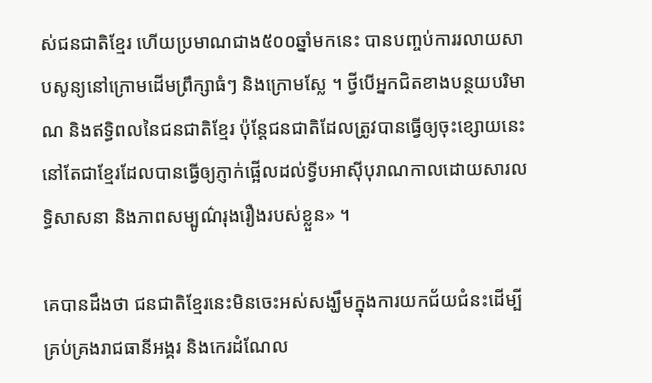ស់ជនជាតិខ្មែរ ហើយប្រមាណជាង៥០០ឆ្នាំមកនេះ បានបញ្ចប់ការរលាយសាបសូន្យនៅក្រោមដើមព្រឹក្សាធំៗ និងក្រោមស្លែ ។ ថ្វីបើអ្នកជិតខាងបន្ថយបរិមាណ និងឥទ្ធិពលនៃជនជាតិខ្មែរ ប៉ុន្តែជនជាតិដែលត្រូវបានធ្វើឲ្យចុះខ្សោយនេះនៅតែជាខ្មែរដែលបានធ្វើឲ្យភ្ញាក់ផ្អើលដល់ទ្វីបអាស៊ីបុរាណកាលដោយសារលទ្ធិសាសនា និងភាពសម្បូណ៌រុងរឿងរបស់ខ្លួន» ។

គេបានដឹងថា ជនជាតិខ្មែរនេះមិនចេះអស់សង្ឃឹមក្នុងការយកជ័យជំនះដើម្បីគ្រប់គ្រងរាជធានីអង្គរ និងកេរដំណែល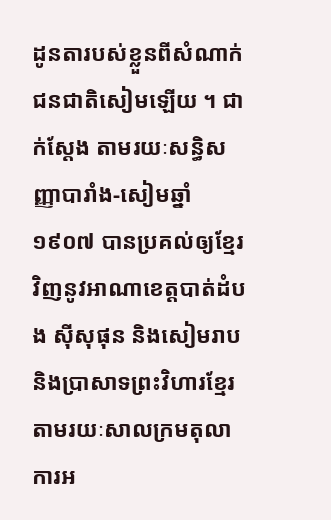ដូនតារបស់ខ្លួនពីសំណាក់ជនជាតិសៀមឡើយ ។ ជាក់ស្ដែង តាមរយៈសន្ធិសញ្ញាបារាំង‑សៀមឆ្នាំ១៩០៧ បានប្រគល់ឲ្យខ្មែរវិញនូវអាណាខេត្តបាត់ដំបង ស៊ីសុផុន និងសៀមរាប និងប្រាសាទព្រះវិហារខ្មែរតាមរយៈសាលក្រមតុលាការអ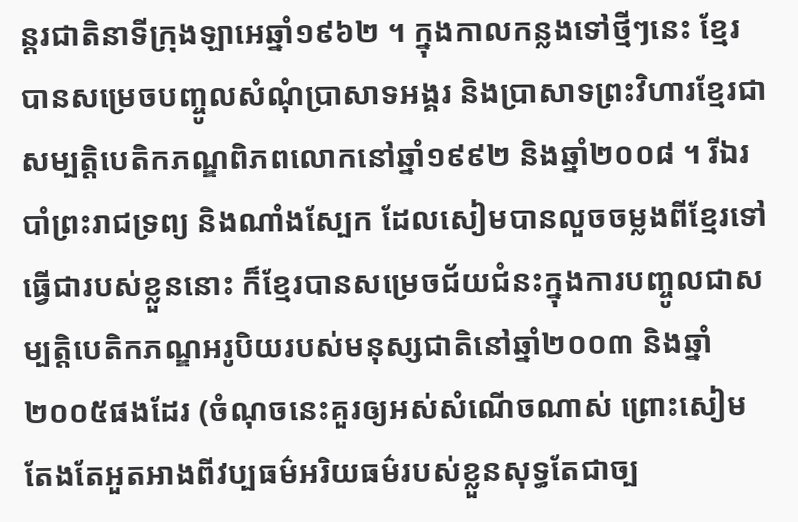ន្តរជាតិនាទីក្រុងឡាអេឆ្នាំ១៩៦២ ។ ក្នុងកាលកន្លងទៅថ្មីៗនេះ ខ្មែរបានសម្រេចបញ្ចូលសំណុំប្រាសាទអង្គរ និងប្រាសាទព្រះវិហារខ្មែរជាសម្បត្តិបេតិកភណ្ឌពិភពលោកនៅឆ្នាំ១៩៩២ និងឆ្នាំ២០០៨ ។ រីឯរបាំព្រះរាជទ្រព្យ និងណាំងស្បែក ដែលសៀមបានលួចចម្លងពីខ្មែរទៅធ្វើជារបស់ខ្លួននោះ ក៏ខ្មែរបានសម្រេចជ័យជំនះក្នុងការបញ្ចូលជាសម្បត្តិបេតិកភណ្ឌអរូបិយរបស់មនុស្សជាតិនៅឆ្នាំ២០០៣ និងឆ្នាំ២០០៥ផងដែរ (ចំណុចនេះគួរឲ្យអស់សំណើចណាស់ ព្រោះសៀមតែងតែអួតអាងពីវប្បធម៌អរិយធម៌របស់ខ្លួនសុទ្ធតែជាច្ប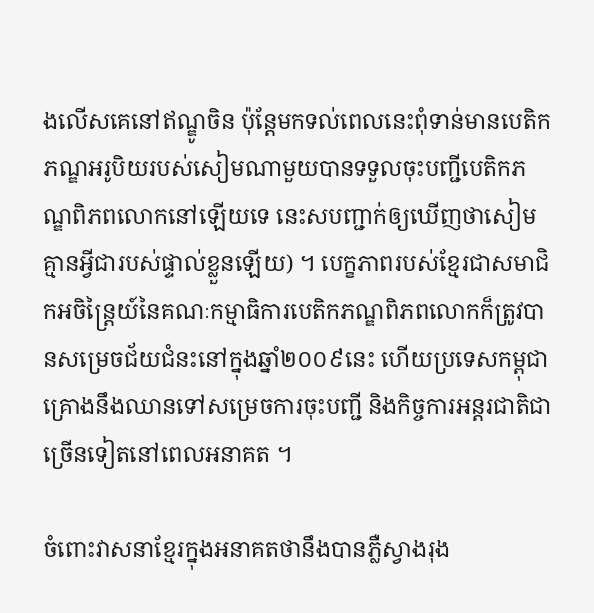ងលើសគេនៅឥណ្ឌូចិន ប៉ុន្តែមកទល់ពេលនេះពុំទាន់មានបេតិកភណ្ឌអរូបិយរបស់សៀមណាមួយបានទទួលចុះបញ្ជីបេតិកភណ្ឌពិភពលោកនៅឡើយទេ នេះសបញ្ជាក់ឲ្យឃើញថាសៀមគ្មានអ្វីជារបស់ផ្ទាល់ខ្លួនឡើយ) ។ បេក្ខភាពរបស់ខ្មែរជាសមាជិកអចិន្ត្រៃយ៍នៃគណៈកម្មាធិការបេតិកភណ្ឌពិភពលោកក៏ត្រូវបានសម្រេចជ័យជំនះនៅក្នុងឆ្នាំ២០០៩នេះ ហើយប្រទេសកម្ពុជាគ្រោងនឹងឈានទៅសម្រេចការចុះបញ្ជី និងកិច្ចការអន្តរជាតិជាច្រើនទៀតនៅពេលអនាគត ។

ចំពោះវាសនាខ្មែរក្នុងអនាគតថានឹងបានភ្លឺស្វាងរុង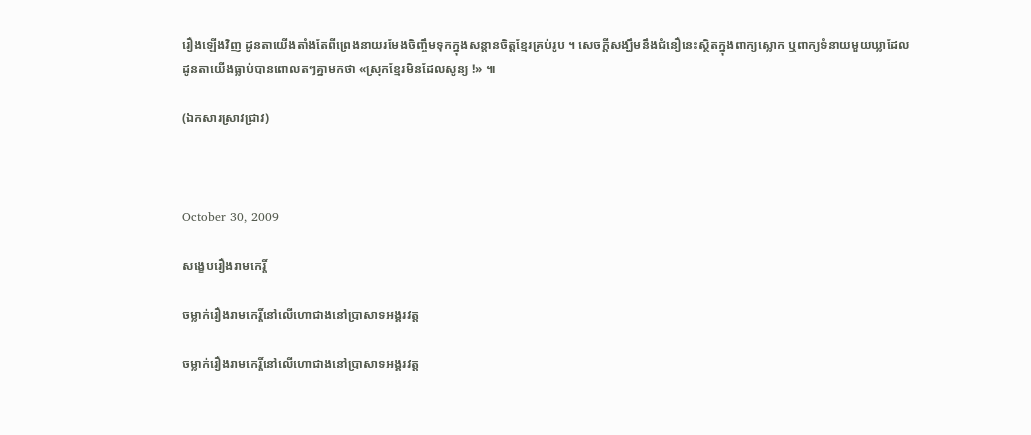រឿងឡើងវិញ ដូនតាយើងតាំងតែពីព្រេងនាយរមែងចិញ្ចឹមទុកក្នុងសន្ដានចិត្តខ្មែរគ្រប់រូប ។ សេចក្ដីសង្ឃឹមនឹងជំនឿនេះស្ថិតក្នុងពាក្យស្លោក ឬពាក្យទំនាយមួយឃ្លាដែលដូនតាយើងធ្លាប់បានពោលតៗគ្នាមកថា «ស្រុកខ្មែរមិនដែលសូន្យ !» ៕

(ឯកសារស្រាវជ្រាវ)



October 30, 2009

សង្ខេបរឿងរាមកេរ្តិ៍

ចម្លាក់រឿងរាមកេរ្តិ៍នៅលើហោជាងនៅប្រាសាទអង្គរវត្ត

ចម្លាក់រឿងរាមកេរ្តិ៍នៅលើហោជាងនៅប្រាសាទអង្គរវត្ត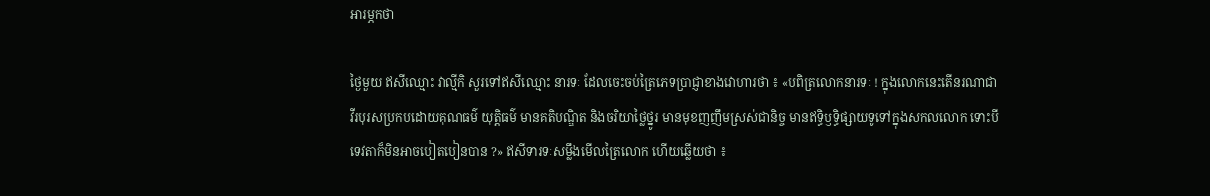អារម្ភកថា

ថ្ងៃមួយ ឥសីឈ្មោះ វាល្មីកិ សួរទៅឥសីឈ្មោះ នារទៈ ដែលចេះចប់ត្រៃភេទប្រាជ្ញាខាងវោហារថា ៖ «បពិត្រលោកនារទៈ ! ក្នុងលោកនេះតើនរណាជាវីរបុរសប្រកបដោយគុណធម៌ យុត្តិធម៌ មានគតិបណ្ឌិត និងចរិយាថ្លៃថ្នូរ មានមុខញញឹមស្រស់ជានិច្ច មានឥទ្ធិឫទ្ធិផ្សាយទូទៅក្នុងសកលលោក ទោះបីទេវតាក៏មិនអាចបៀតបៀនបាន ?» ឥសីទារទៈសម្លឹងមើលត្រៃលោក ហើយឆ្លើយថា ៖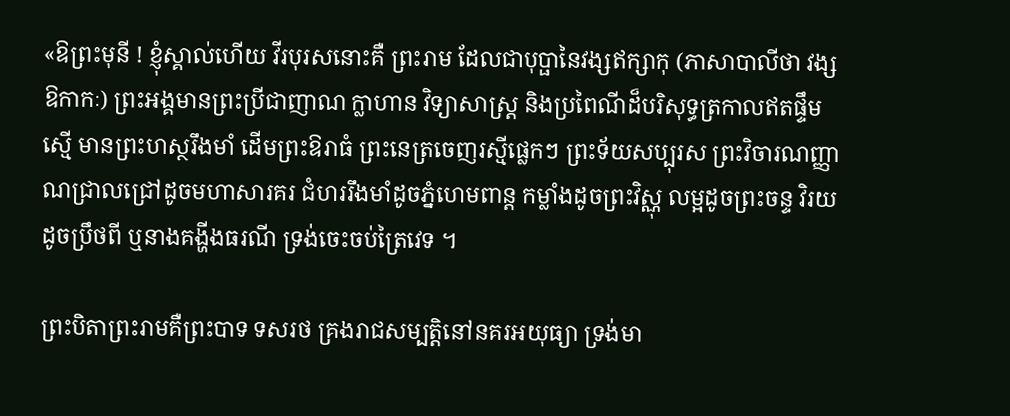«ឱព្រះមុនី ! ខ្ញុំស្គាល់ហើយ វីរបុរសនោះគឺ ព្រះរាម ដែលជាបុប្ផានៃវង្សឥក្សាកុ (ភាសាបាលីថា វង្សឱកាកៈ) ព្រះអង្គមានព្រះប្រីជាញាណ ក្លាហាន វិទ្យាសាស្ត្រ និងប្រពៃណីដ៏បរិសុទ្ធត្រកាលឥតផ្ទឹមស្មើ មានព្រះហស្ថរឹងមាំ ដើមព្រះឱរាធំ ព្រះនេត្រចេញរស្មីផ្លេកៗ ព្រះទ័យសប្បុរស ព្រះវិចារណញ្ញាណជ្រាលជ្រៅដូចមហាសារគរ ជំហររឹងមាំដូចភ្នំហេមពាន្ត កម្លាំងដូចព្រះវិស្ណុ លម្អដូចព្រះចន្ទ វិរយដូចប្រឹថពី ឬនាងគង្ហីងធរណី ទ្រង់ចេះចប់ត្រៃវេទ ។

ព្រះបិតាព្រះរាមគឺព្រះបាទ ទសរថ គ្រងរាជសម្បត្តិនៅនគរអយុធ្យា ទ្រង់មា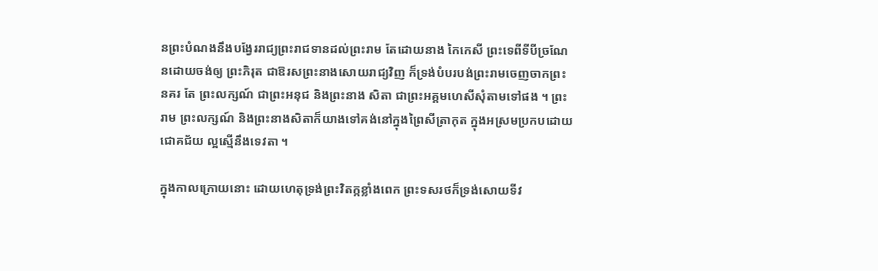នព្រះបំណងនឹងបង្វែររាជ្យព្រះរាជទានដល់ព្រះរាម តែដោយនាង កៃកេសី ព្រះទេពីទីបីច្រណែនដោយចង់ឲ្យ ព្រះភិរុត ជាឱរសព្រះនាងសោយរាជ្យវិញ ក៏ទ្រង់បំបរបង់ព្រះរាមចេញចាកព្រះនគរ តែ ព្រះលក្សណ៍ ជាព្រះអនុជ និងព្រះនាង សិតា ជាព្រះអគ្គមហេសីសុំតាមទៅផង ។ ព្រះរាម ព្រះលក្សណ៍ និងព្រះនាងសិតាក៏យាងទៅគង់នៅក្នុងព្រៃសីត្រាកុត ក្នុងអស្រមប្រកបដោយជោគជ័យ ល្អស្មើនឹងទេវតា ។

ក្នុងកាលក្រោយនោះ ដោយហេតុទ្រង់ព្រះវិតក្កខ្លាំងពេក ព្រះទសរថក៏ទ្រង់សោយទីវ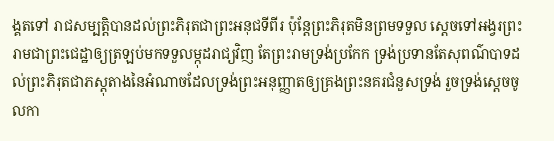ង្គតទៅ រាជសម្បត្តិបានដល់ព្រះភិរុតជាព្រះអនុជទីពីរ ប៉ុន្តែព្រះភិរុតមិនព្រមទទួល ស្ដេចទៅអង្វរព្រះរាមជាព្រះជេដ្ឋាឲ្យត្រឡប់មកទទួលម្កុដរាជ្យវិញ តែព្រះរាមទ្រង់ប្រកែក ទ្រង់ប្រទានតែសុពណ៌បាទដល់ព្រះភិរុតជាភស្តុតាងនៃអំណាចដែលទ្រង់ព្រះអនុញ្ញាតឲ្យគ្រងព្រះនគរជំនួសទ្រង់ រួចទ្រង់ស្ដេចចូលកា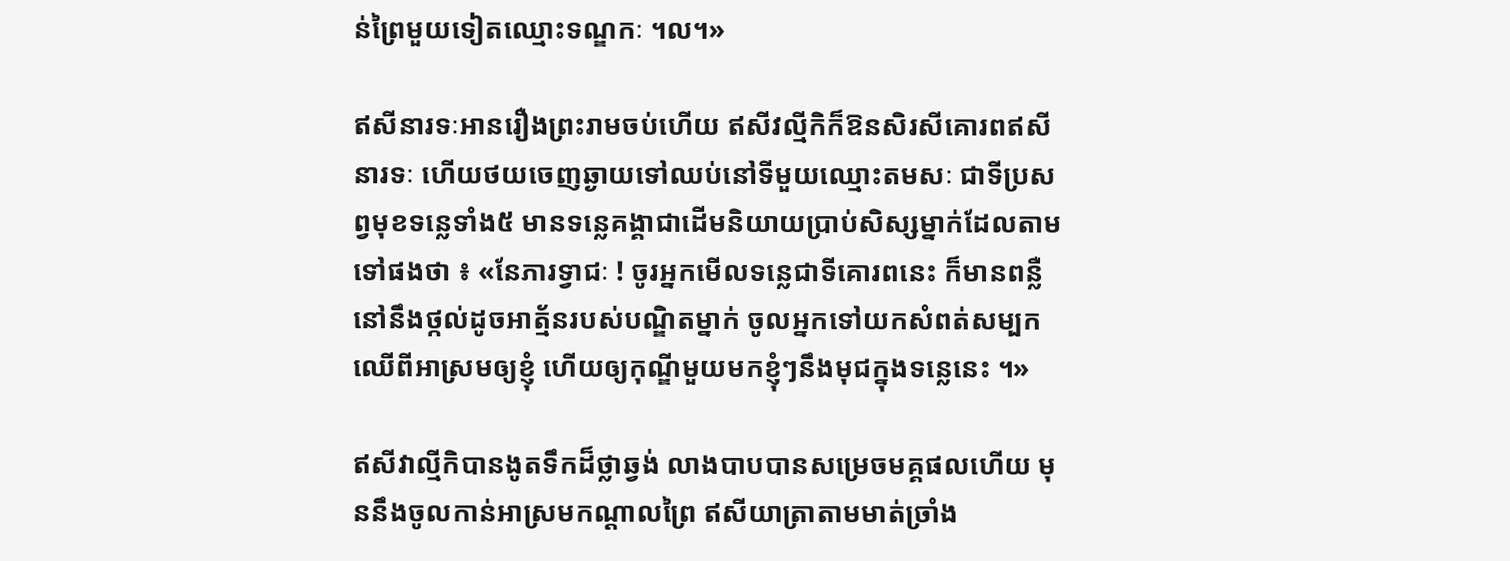ន់ព្រៃមួយទៀតឈ្មោះទណ្ឌកៈ ។ល។»

ឥសីនារទៈអានរឿងព្រះរាមចប់ហើយ ឥសីវល្មីកិក៏ឱនសិរសីគោរពឥសីនារទៈ ហើយថយចេញឆ្ងាយទៅឈប់នៅទីមួយឈ្មោះតមសៈ ជាទីប្រសព្វមុខទន្លេទាំង៥ មានទន្លេគង្គាជាដើមនិយាយប្រាប់សិស្សម្នាក់ដែលតាមទៅផងថា ៖ «នែភារទ្វាជៈ ! ចូរអ្នកមើលទន្លេជាទីគោរពនេះ ក៏មានពន្លឺនៅនឹងថ្កល់ដូចអាត្ម័នរបស់បណ្ឌិតម្នាក់ ចូលអ្នកទៅយកសំពត់សម្បកឈើពីអាស្រមឲ្យខ្ញុំ ហើយឲ្យកុណ្ឌីមួយមកខ្ញុំៗនឹងមុជក្នុងទន្លេនេះ ។»

ឥសីវាល្មីកិបានងូតទឹកដ៏ថ្លាឆ្វង់ លាងបាបបានសម្រេចមគ្គផលហើយ មុននឹងចូលកាន់អាស្រមកណ្ដាលព្រៃ ឥសីយាត្រាតាមមាត់ច្រាំង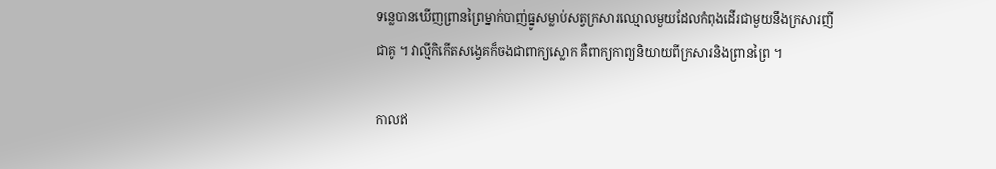ទន្លេបានឃើញព្រានព្រៃម្នាក់បាញ់ធ្នូសម្លាប់សត្វក្រសារឈ្មោលមួយដែលកំពុងដើរជាមួយនឹងក្រសារញីជាគូ ។ វាល្មីកិកើតសង្វេគក៏ចងជាពាក្យស្លោក គឺពាក្យកាព្យនិយាយពីក្រសារនិងព្រានព្រៃ ។

កាលឥ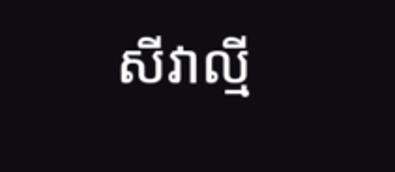សីវាល្មី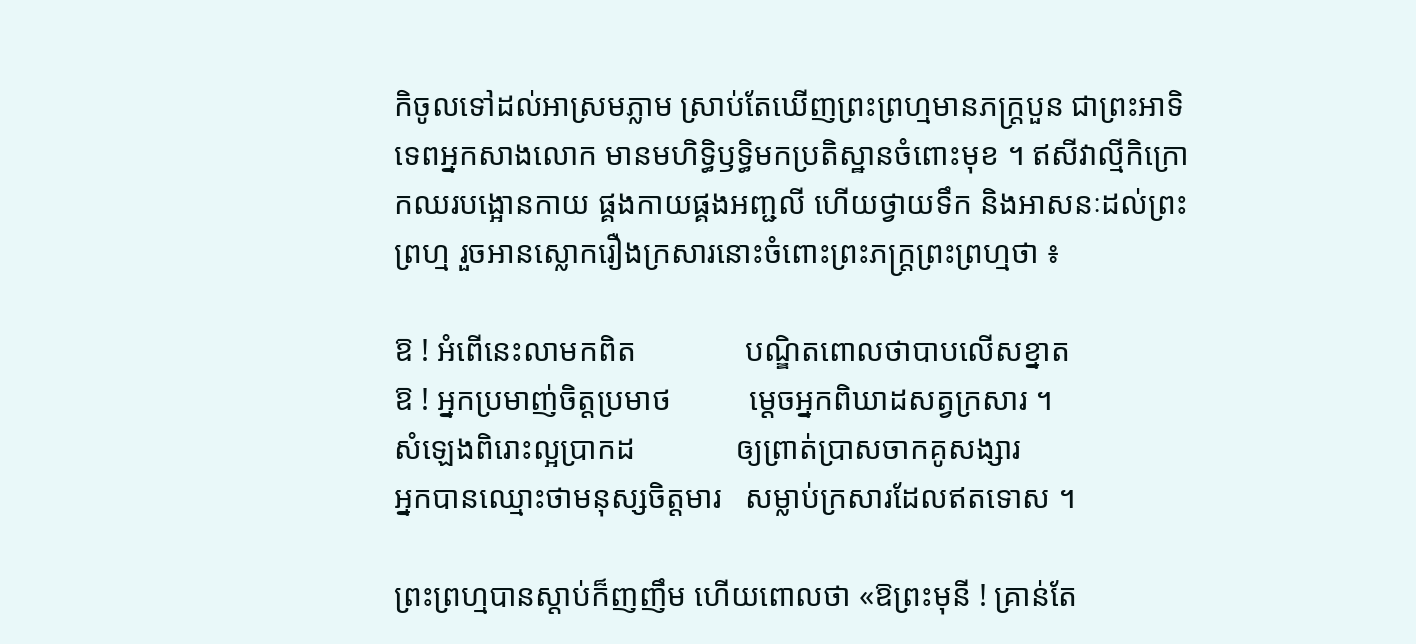កិចូលទៅដល់អាស្រមភ្លាម ស្រាប់តែឃើញព្រះព្រហ្មមានភក្ត្របួន ជាព្រះអាទិទេពអ្នកសាងលោក មានមហិទ្ធិឫទ្ធិមកប្រតិស្ឋានចំពោះមុខ ។ ឥសីវាល្មីកិក្រោកឈរបង្អោនកាយ ផ្គងកាយផ្គងអញ្ជលី ហើយថ្វាយទឹក និងអាសនៈដល់ព្រះព្រហ្ម រួចអានស្លោករឿងក្រសារនោះចំពោះព្រះភក្ត្រព្រះព្រហ្មថា ៖

ឱ ! អំពើនេះលាមកពិត              បណ្ឌិតពោលថាបាបលើសខ្នាត
ឱ ! អ្នកប្រមាញ់ចិត្តប្រមាថ          ម្ដេចអ្នកពិឃាដសត្វក្រសារ ។
សំឡេងពិរោះល្អប្រាកដ             ឲ្យព្រាត់ប្រាសចាកគូសង្សារ
អ្នកបានឈ្មោះថាមនុស្សចិត្តមារ   សម្លាប់ក្រសារដែលឥតទោស ។

ព្រះព្រហ្មបានស្ដាប់ក៏ញញឹម ហើយពោលថា «ឱព្រះមុនី ! គ្រាន់តែ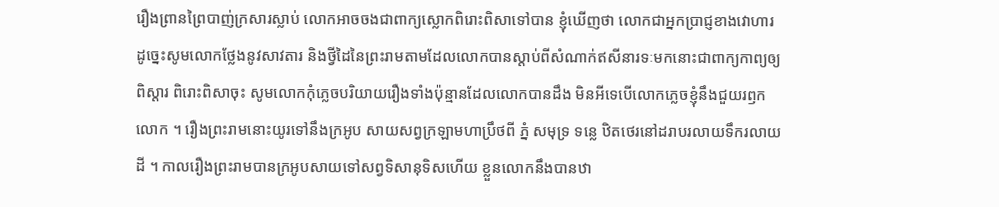រឿងព្រានព្រៃបាញ់ក្រសារស្លាប់ លោកអាចចងជាពាក្យស្លោកពិរោះពិសាទៅបាន ខ្ញុំឃើញថា លោកជាអ្នកប្រាជ្ញខាងវោហារ ដូច្នេះសូមលោកថ្លែងនូវសាវតារ និងថ្វីដៃនៃព្រះរាមតាមដែលលោកបានស្ដាប់ពីសំណាក់ឥសីនារទៈមកនោះជាពាក្យកាព្យឲ្យពិស្ដារ ពិរោះពិសាចុះ សូមលោកកុំភ្លេចបរិយាយរឿងទាំងប៉ុន្មានដែលលោកបានដឹង មិនអីទេបើលោកភ្លេចខ្ញុំនឹងជួយរឭកលោក ។ រឿងព្រះរាមនោះយូរទៅនឹងក្រអូប សាយសព្វក្រឡាមហាប្រឹថពី ភ្នំ សមុទ្រ ទន្លេ ឋិតថេរនៅដរាបរលាយទឹករលាយដី ។ កាលរឿងព្រះរាមបានក្រអូបសាយទៅសព្វទិសានុទិសហើយ ខ្លួនលោកនឹងបានឋា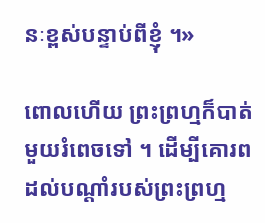នៈខ្ពស់បន្ទាប់ពីខ្ញុំ ។»

ពោលហើយ ព្រះព្រហ្មក៏បាត់មួយរំពេចទៅ ។ ដើម្បីគោរពដល់បណ្ដាំរបស់ព្រះព្រហ្ម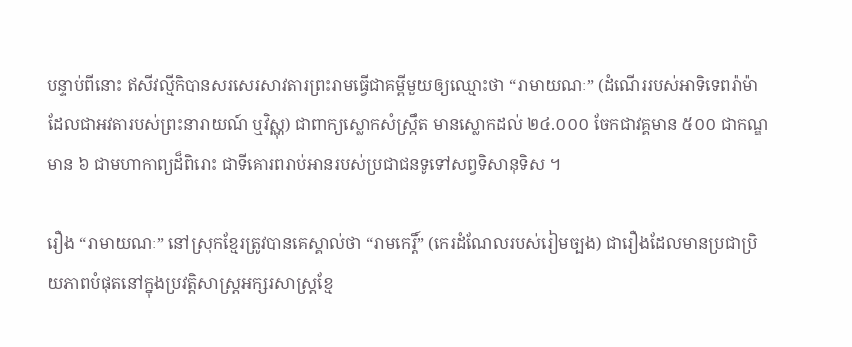បន្ទាប់ពីនោះ ឥសីវល្មីកិបានសរសេរសាវតារព្រះរាមធ្វើជាគម្ពីមួយឲ្យឈ្មោះថា “រាមាយណៈ” (ដំណើររបស់អាទិទេពរ៉ាម៉ា ដែលជាអវតារបស់ព្រះនារាយណ៍ ឬវិស្ណុ) ជាពាក្យស្លោកសំស្ក្រឹត មានស្លោកដល់ ២៤.០០០ ចែកជាវគ្គមាន ៥០០ ជាកណ្ឌមាន ៦ ជាមហាកាព្យដ៏ពិរោះ ជាទីគោរពរាប់អានរបស់ប្រជាជនទូទៅសព្វទិសានុទិស ។

រឿង “រាមាយណៈ” នៅស្រុកខ្មែរត្រូវបានគេស្គាល់ថា “រាមកេរ្តិ៍” (កេរដំណែលរបស់រៀមច្បង) ជារឿងដែលមានប្រជាប្រិយភាពបំផុតនៅក្នុងប្រវត្តិសាស្ត្រអក្សរសាស្ត្រខ្មែ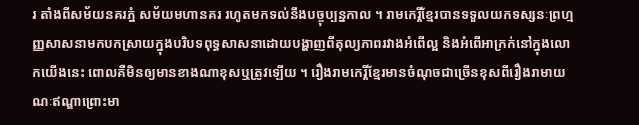រ តាំងពីសម័យនគរភ្នំ សម័យមហានគរ រហូតមកទល់នឹងបច្ចុប្បន្នកាល ។ រាមកេរ្តិ៍ខ្មែរបានទទួលយកទស្សនៈព្រហ្មញ្ញសាសនាមកបកស្រាយក្នុងបរិបទពុទ្ធសាសនាដោយបង្ហាញពីតុល្យភាពរវាងអំពើល្អ និងអំពើអាក្រក់នៅក្នុងលោកយើងនេះ ពោលគឺមិនឲ្យមានខាងណាខុសឬត្រូវឡើយ ។ រឿងរាមកេរ្តិ៍ខ្មែរមានចំណុចជាច្រើនខុសពីរឿងរាមាយណៈឥណ្ឌាព្រោះមា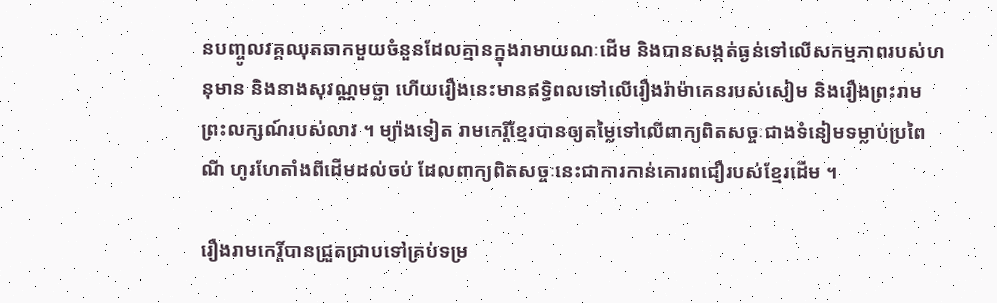នបញ្ចូលវគ្គឈុតឆាកមួយចំនួនដែលគ្មានក្នុងរាមាយណៈដើម និងបានសង្កត់ធ្ងន់ទៅលើសកម្មភាពរបស់ហនុមាន និងនាងសុវណ្ណមច្ឆា ហើយរឿងនេះមានឥទ្ធិពលទៅលើរឿងរ៉ាម៉ាគេនរបស់សៀម និងរឿងព្រះរាមព្រះលក្សណ៍របស់លាវ ។ ម្យ៉ាងទៀត រាមកេរ្តិ៍ខ្មែរបានឲ្យតម្លៃទៅលើពាក្យពិតសច្ចៈជាងទំនៀមទម្លាប់ប្រពៃណី ហូរហែតាំងពីដើមដល់ចប់ ដែលពាក្យពិតសច្ចៈនេះជាការកាន់គោរពជឿរបស់ខ្មែរដើម ។

រឿងរាមកេរ្តិ៍បានជ្រួតជ្រាបទៅគ្រប់ទម្រ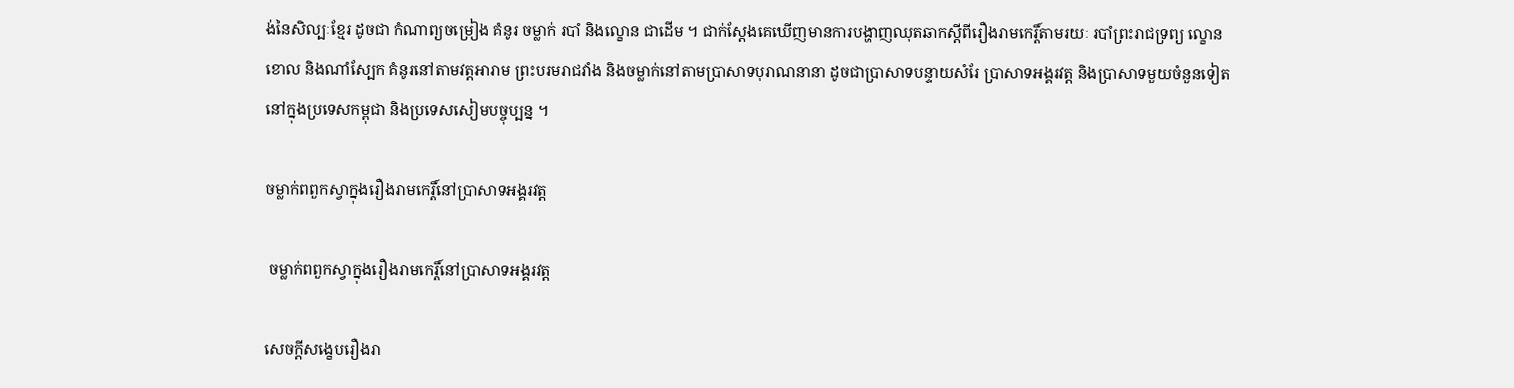ង់នៃសិល្បៈខ្មែរ ដូចជា កំណាព្យចម្រៀង គំនូរ ចម្លាក់ របាំ និងល្ខោន ជាដើម ។ ជាក់ស្ដែងគេឃើញមានការបង្ហាញឈុតឆាកស្ដីពីរឿងរាមកេរ្តិ៍តាមរយៈ របាំព្រះរាជទ្រព្យ ល្ខោនខោល និងណាំស្បែក គំនូរនៅតាមវត្តអារាម ព្រះបរមរាជវាំង និងចម្លាក់នៅតាមប្រាសាទបុរាណនានា ដូចជាប្រាសាទបន្ទាយសំរែ ប្រាសាទអង្គរវត្ត និងប្រាសាទមួយចំនួនទៀតនៅក្នុងប្រទេសកម្ពុជា និងប្រទេសសៀមបច្ចុប្បន្ន ។

ចម្លាក់ពពួកស្វាក្នុងរឿងរាមកេរ្តិ៍នៅប្រាសាទអង្គរវត្ត

 ចម្លាក់ពពួកស្វាក្នុងរឿងរាមកេរ្តិ៍នៅប្រាសាទអង្គរវត្ត

សេចក្ដីសង្ខេបរឿងរា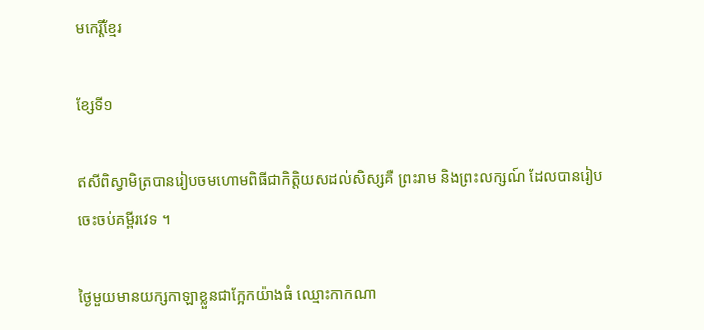មកេរ្តិ៍ខ្មែរ

ខ្សែទី១

ឥសីពិស្វាមិត្របានរៀបចមហោមពិធីជាកិត្តិយសដល់សិស្សគឺ ព្រះរាម និងព្រះលក្សណ៍ ដែលបានរៀបចេះចប់គម្ពីរវេទ ។

ថ្ងៃមួយមានយក្សកាឡាខ្លួនជាក្អែកយ៉ាងធំ ឈ្មោះកាកណា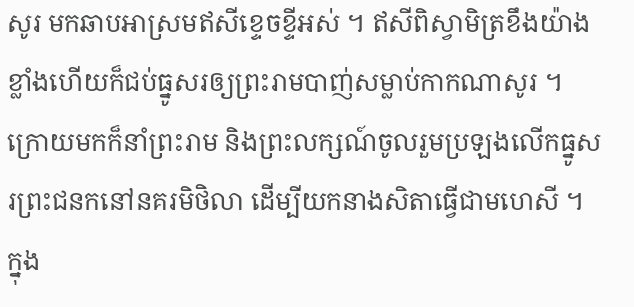សូរ មកឆាបអាស្រមឥសីខ្ទេចខ្ទីអស់ ។ ឥសីពិស្វាមិត្រខឹងយ៉ាងខ្លាំងហើយក៏ជប់ធ្នូសរឲ្យព្រះរាមបាញ់សម្លាប់កាកណាសូរ ។ ក្រោយមកក៏នាំព្រះរាម និងព្រះលក្សណ៍ចូលរួមប្រឡងលើកធ្នូសរព្រះជនកនៅនគរមិថិលា ដើម្បីយកនាងសិតាធ្វើជាមហេសី ។ ក្នុង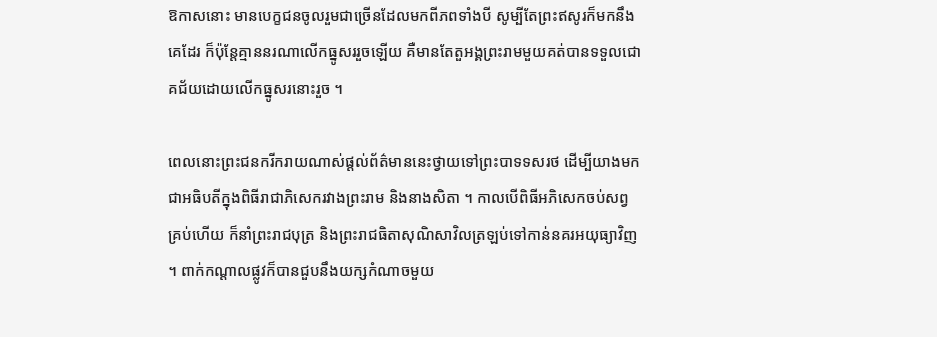ឱកាសនោះ មានបេក្ខជនចូលរួមជាច្រើនដែលមកពីភពទាំងបី សូម្បីតែព្រះឥសូរក៏មកនឹងគេដែរ ក៏ប៉ុន្តែគ្មាននរណាលើកធ្នូសររួចឡើយ គឺមានតែតួអង្គព្រះរាមមួយគត់បានទទួលជោគជ័យដោយលើកធ្នូសរនោះរួច ។

ពេលនោះព្រះជនករីករាយណាស់ផ្ដល់ព័ត៌មាននេះថ្វាយទៅព្រះបាទទសរថ ដើម្បីយាងមកជាអធិបតីក្នុងពិធីរាជាភិសេករវាងព្រះរាម និងនាងសិតា ។ កាលបើពិធីអភិសេកចប់សព្វគ្រប់ហើយ ក៏នាំព្រះរាជបុត្រ និងព្រះរាជធិតាសុណិសាវិលត្រឡប់ទៅកាន់នគរអយុធ្យាវិញ ។ ពាក់កណ្ដាលផ្លូវក៏បានជួបនឹងយក្សកំណាចមួយ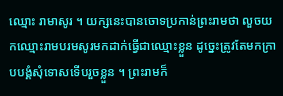ឈ្មោះ រាមាសូរ ។ យក្សនេះបានចោទប្រកាន់ព្រះរាមថា លួចយកឈ្មោះរាមបរមសូរមកដាក់ធ្វើជាឈ្មោះខ្លួន ដូច្នេះត្រូវតែមកក្រាបបង្គំសុំទោសទើបរួចខ្លួន ។ ព្រះរាមក៏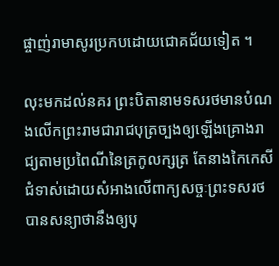ផ្ចាញ់រាមាសូរប្រកបដោយជោគជ័យទៀត ។

លុះមកដល់នគរ ព្រះបិតានាមទសរថមានបំណងលើកព្រះរាមជារាជបុត្រច្បងឲ្យឡើងគ្រោងរាជ្យតាមប្រពៃណីនៃត្រកូលក្សត្រ តែនាងកៃកេសីជំទាស់ដោយសំអាងលើពាក្យសច្ចៈព្រះទសរថបានសន្យាថានឹងឲ្យបុ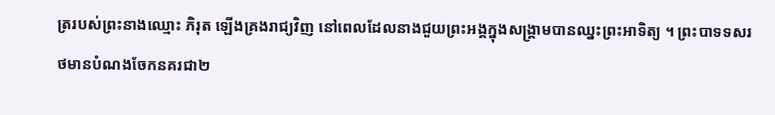ត្ររបស់ព្រះនាងឈ្មោះ ភិរុត ឡើងគ្រងរាជ្យវិញ នៅពេលដែលនាងជួយព្រះអង្គក្នុងសង្គ្រាមបានឈ្នះព្រះអាទិត្យ ។ ព្រះបាទទសរថមានបំណងចែកនគរជា២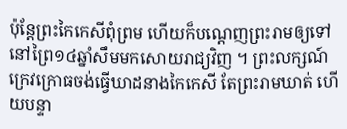ប៉ុន្តែព្រះកៃកេសីពុំព្រម ហើយក៏បណ្ដេញព្រះរាមឲ្យទៅនៅព្រៃ១៤ឆ្នាំសឹមមកសោយរាជ្យវិញ ។ ព្រះលក្សណ៍ក្រេវក្រោធចង់ធ្វើឃាដនាងកៃកេសី តែព្រះរាមឃាត់ ហើយបន្ទា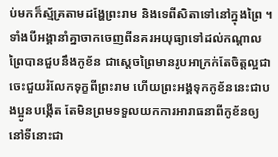ប់មកក៏ស្ម័គ្រតាមដង្ហែព្រះរាម និងទេពីសិតាទៅនៅក្នុងព្រៃ ។ ទាំងបីអង្គានាំគ្នាចាកចេញពីនគរអយុធ្យាទៅដល់កណ្ដាលព្រៃបានជួបនឹងកូខ័ន ជាស្ដេចព្រៃមានរូបអាក្រក់តែចិត្តល្អជា ចេះជួយរំលែកទុក្ខពីព្រះរាម ហើយព្រះអង្គទុកកូខ័ននេះជាបងប្អូនបង្កើត តែមិនព្រមទទួលយកការអារាធនាពីកូខ័នឲ្យនៅទីនោះជា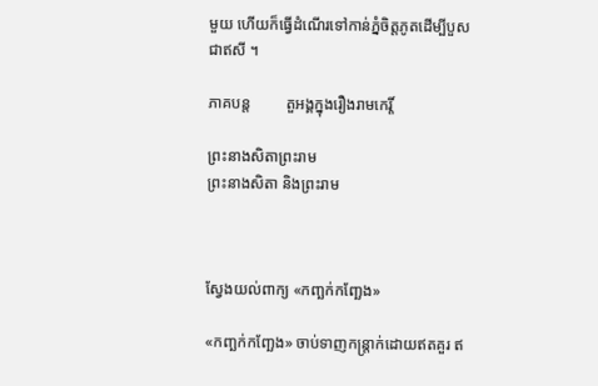មួយ ហើយក៏ធ្វើដំណើរទៅកាន់ភ្នំចិត្តភូតដើម្បីបួសជាឥសី ។

ភាគបន្ត         តួអង្គក្នុងរឿងរាមកេរ្តិ៍

ព្រះនាងសិតាព្រះរាម
ព្រះនាងសិតា និងព្រះរាម



ស្វែងយល់ពាក្យ «កញ្ឆក់កញ្ឆែង»

«កញ្ឆក់កញ្ឆែង» ចាប់ទាញកន្ត្រាក់ដោយឥតគួរ ឥ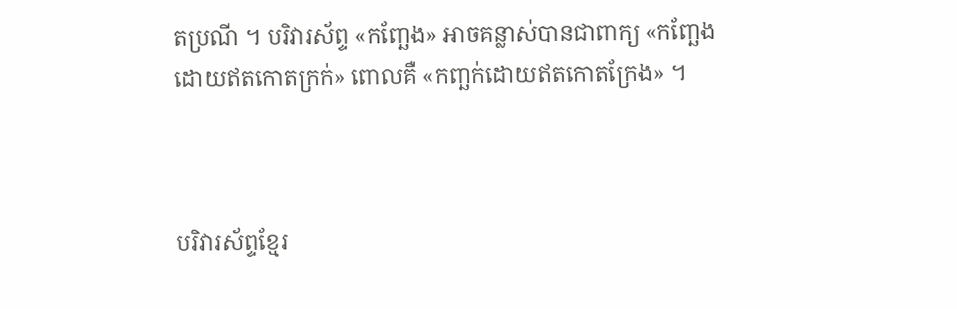តប្រណី ។ បរិវារស័ព្ទ «កញ្ឆែង» អាចគន្លាស់បានជាពាក្យ «កញ្ឆែងដោយឥតកោតក្រក់» ពោលគឺ «កញ្ឆក់ដោយឥតកោតក្រែង» ។



បរិវារស័ព្ទខ្មែរ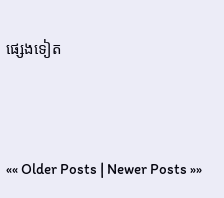ផ្សេងទៀត



«« Older Posts | Newer Posts »»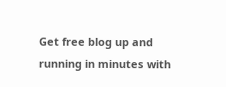Get free blog up and running in minutes with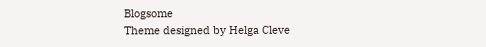Blogsome
Theme designed by Helga Cleve